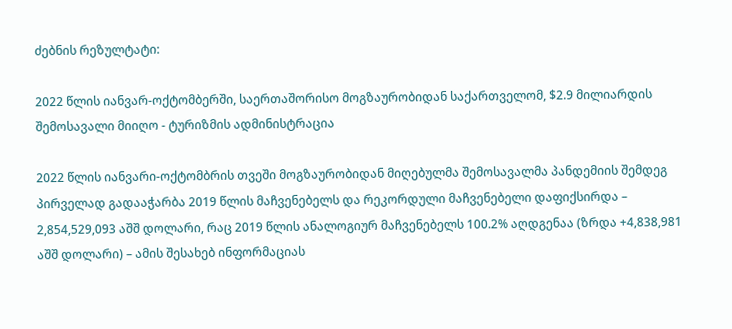ძებნის რეზულტატი:

2022 წლის იანვარ-ოქტომბერში, საერთაშორისო მოგზაურობიდან საქართველომ, $2.9 მილიარდის შემოსავალი მიიღო - ტურიზმის ადმინისტრაცია

2022 წლის იანვარი-ოქტომბრის თვეში მოგზაურობიდან მიღებულმა შემოსავალმა პანდემიის შემდეგ პირველად გადააჭარბა 2019 წლის მაჩვენებელს და რეკორდული მაჩვენებელი დაფიქსირდა – 2,854,529,093 აშშ დოლარი, რაც 2019 წლის ანალოგიურ მაჩვენებელს 100.2% აღდგენაა (ზრდა +4,838,981 აშშ დოლარი) – ამის შესახებ ინფორმაციას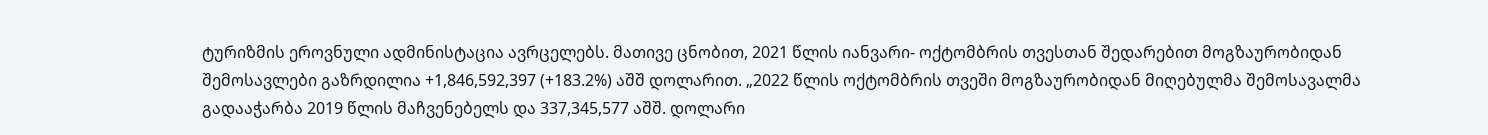ტურიზმის ეროვნული ადმინისტაცია ავრცელებს. მათივე ცნობით, 2021 წლის იანვარი- ოქტომბრის თვესთან შედარებით მოგზაურობიდან შემოსავლები გაზრდილია +1,846,592,397 (+183.2%) აშშ დოლარით. „2022 წლის ოქტომბრის თვეში მოგზაურობიდან მიღებულმა შემოსავალმა გადააჭარბა 2019 წლის მაჩვენებელს და 337,345,577 აშშ. დოლარი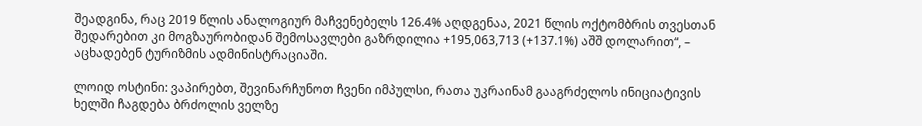შეადგინა, რაც 2019 წლის ანალოგიურ მაჩვენებელს 126.4% აღდგენაა, 2021 წლის ოქტომბრის თვესთან შედარებით კი მოგზაურობიდან შემოსავლები გაზრდილია +195,063,713 (+137.1%) აშშ დოლარით“, – აცხადებენ ტურიზმის ადმინისტრაციაში.

ლოიდ ოსტინი: ვაპირებთ, შევინარჩუნოთ ჩვენი იმპულსი, რათა უკრაინამ გააგრძელოს ინიციატივის ხელში ჩაგდება ბრძოლის ველზე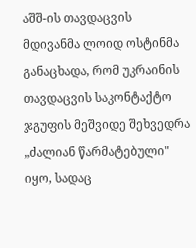აშშ-ის თავდაცვის მდივანმა ლოიდ ოსტინმა განაცხადა, რომ უკრაინის თავდაცვის საკონტაქტო ჯგუფის მეშვიდე შეხვედრა „ძალიან წარმატებული" იყო, სადაც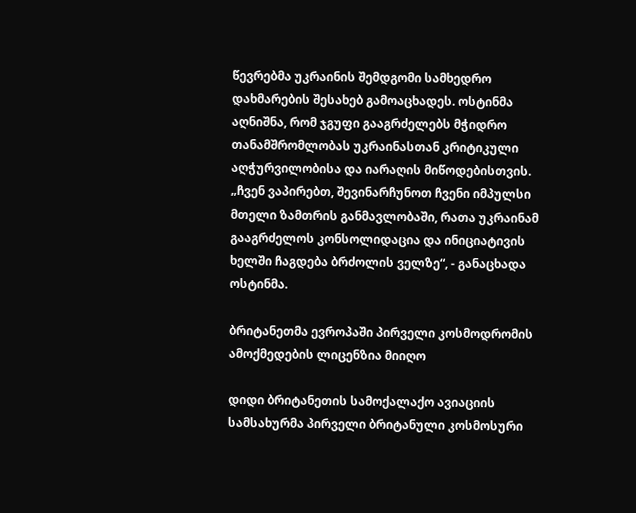წევრებმა უკრაინის შემდგომი სამხედრო დახმარების შესახებ გამოაცხადეს. ოსტინმა აღნიშნა, რომ ჯგუფი გააგრძელებს მჭიდრო თანამშრომლობას უკრაინასთან კრიტიკული აღჭურვილობისა და იარაღის მიწოდებისთვის. „ჩვენ ვაპირებთ, შევინარჩუნოთ ჩვენი იმპულსი მთელი ზამთრის განმავლობაში, რათა უკრაინამ გააგრძელოს კონსოლიდაცია და ინიციატივის ხელში ჩაგდება ბრძოლის ველზე“, - განაცხადა ოსტინმა.

ბრიტანეთმა ევროპაში პირველი კოსმოდრომის ამოქმედების ლიცენზია მიიღო

დიდი ბრიტანეთის სამოქალაქო ავიაციის სამსახურმა პირველი ბრიტანული კოსმოსური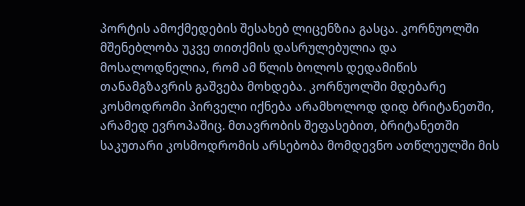პორტის ამოქმედების შესახებ ლიცენზია გასცა. კორნუოლში მშენებლობა უკვე თითქმის დასრულებულია და მოსალოდნელია, რომ ამ წლის ბოლოს დედამიწის თანამგზავრის გაშვება მოხდება. კორნუოლში მდებარე კოსმოდრომი პირველი იქნება არამხოლოდ დიდ ბრიტანეთში, არამედ ევროპაშიც. მთავრობის შეფასებით, ბრიტანეთში საკუთარი კოსმოდრომის არსებობა მომდევნო ათწლეულში მის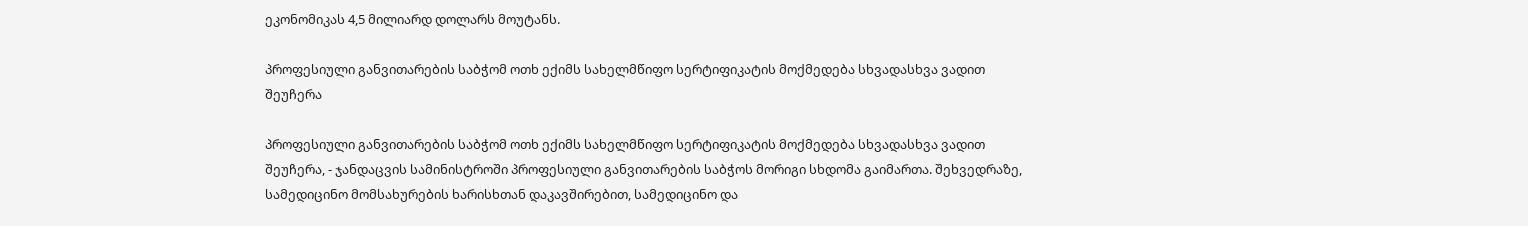ეკონომიკას 4,5 მილიარდ დოლარს მოუტანს.

პროფესიული განვითარების საბჭომ ოთხ ექიმს სახელმწიფო სერტიფიკატის მოქმედება სხვადასხვა ვადით შეუჩერა

პროფესიული განვითარების საბჭომ ოთხ ექიმს სახელმწიფო სერტიფიკატის მოქმედება სხვადასხვა ვადით შეუჩერა, - ჯანდაცვის სამინისტროში პროფესიული განვითარების საბჭოს მორიგი სხდომა გაიმართა. შეხვედრაზე, სამედიცინო მომსახურების ხარისხთან დაკავშირებით, სამედიცინო და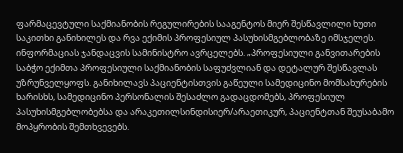ფარმაცევტული საქმიანობის რეგულირების სააგენტოს მიერ შესწავლილი ხუთი საკითხი განიხილეს და რვა ექიმის პროფესიულ პასუხისმგებლობაზე იმსჯელეს. ინფორმაციას ჯანდაცვის სამინისტრო ავრცელებს. „პროფესიული განვითარების საბჭო ექიმთა პროფესიული საქმიანობის საფუძვლიან და დეტალურ შესწავლას უზრუნველყოფს. განიხილავს პაციენტისთვის გაწეული სამედიცინო მომსახურების ხარისხს, სამედიცინო პერსონალის შესაძლო გადაცდომებს, პროფესიულ პასუხისმგებლობებსა და არაკეთილსინდისიერ/არაეთიკურ, პაციენტთან შეუსაბამო მოპყრობის შემთხვევებს.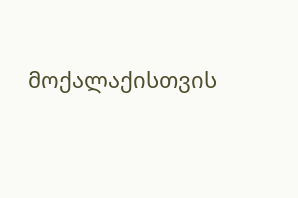მოქალაქისთვის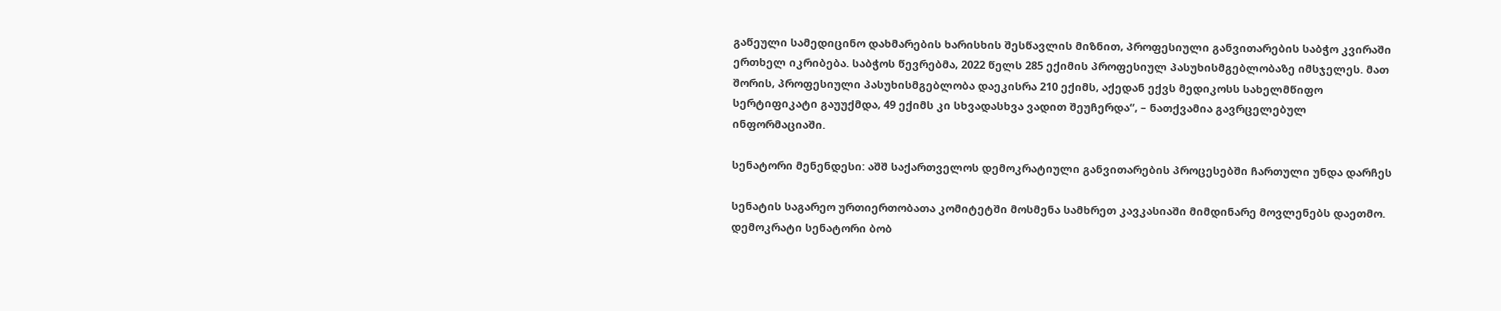გაწეული სამედიცინო დახმარების ხარისხის შესწავლის მიზნით, პროფესიული განვითარების საბჭო კვირაში ერთხელ იკრიბება. საბჭოს წევრებმა, 2022 წელს 285 ექიმის პროფესიულ პასუხისმგებლობაზე იმსჯელეს. მათ შორის, პროფესიული პასუხისმგებლობა დაეკისრა 210 ექიმს, აქედან ექვს მედიკოსს სახელმწიფო სერტიფიკატი გაუუქმდა, 49 ექიმს კი სხვადასხვა ვადით შეუჩერდა“, – ნათქვამია გავრცელებულ ინფორმაციაში.

სენატორი მენენდესი: აშშ საქართველოს დემოკრატიული განვითარების პროცესებში ჩართული უნდა დარჩეს

სენატის საგარეო ურთიერთობათა კომიტეტში მოსმენა სამხრეთ კავკასიაში მიმდინარე მოვლენებს დაეთმო. დემოკრატი სენატორი ბობ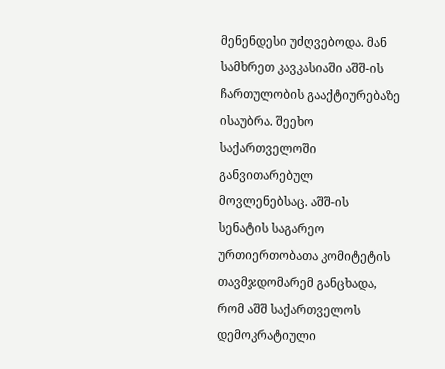მენენდესი უძღვებოდა. მან სამხრეთ კავკასიაში აშშ-ის ჩართულობის გააქტიურებაზე ისაუბრა. შეეხო საქართველოში განვითარებულ მოვლენებსაც. აშშ-ის სენატის საგარეო ურთიერთობათა კომიტეტის თავმჯდომარემ განცხადა, რომ აშშ საქართველოს დემოკრატიული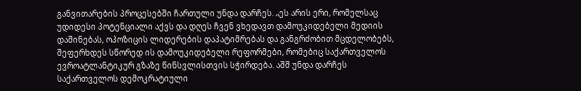განვითარების პროცესებში ჩართული უნდა დარჩეს. „ეს არის ერი, რომელსაც უდიდესი პოტენციალი აქვს და დღეს ჩვენ ვხედავთ დამოუკიდებელი მედიის დაშინებას, ოპოზიცის ლიდერების დაპატიმრებას და განგრძობით მცდელობებს, შეფერხდეს სწორედ ის დამოუკიდებელი რეფორმები, რომებიც საქართველოს ევროატლანტიკურ გზაზე წინსვლისთვის სჭირდება. აშშ უნდა დარჩეს საქართველოს დემოკრატიული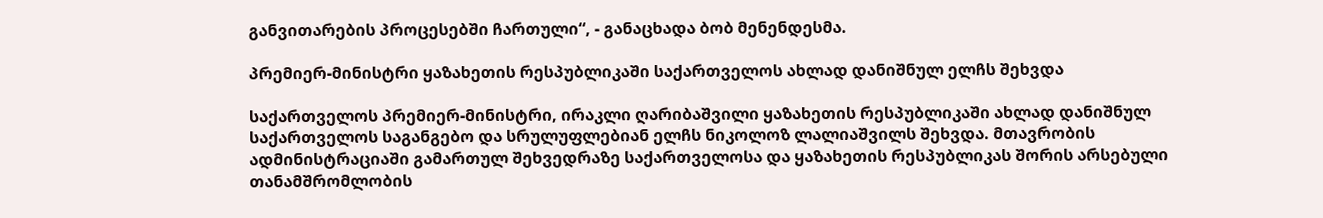განვითარების პროცესებში ჩართული“, - განაცხადა ბობ მენენდესმა.

პრემიერ-მინისტრი ყაზახეთის რესპუბლიკაში საქართველოს ახლად დანიშნულ ელჩს შეხვდა

საქართველოს პრემიერ-მინისტრი, ირაკლი ღარიბაშვილი ყაზახეთის რესპუბლიკაში ახლად დანიშნულ საქართველოს საგანგებო და სრულუფლებიან ელჩს ნიკოლოზ ლალიაშვილს შეხვდა. მთავრობის ადმინისტრაციაში გამართულ შეხვედრაზე საქართველოსა და ყაზახეთის რესპუბლიკას შორის არსებული თანამშრომლობის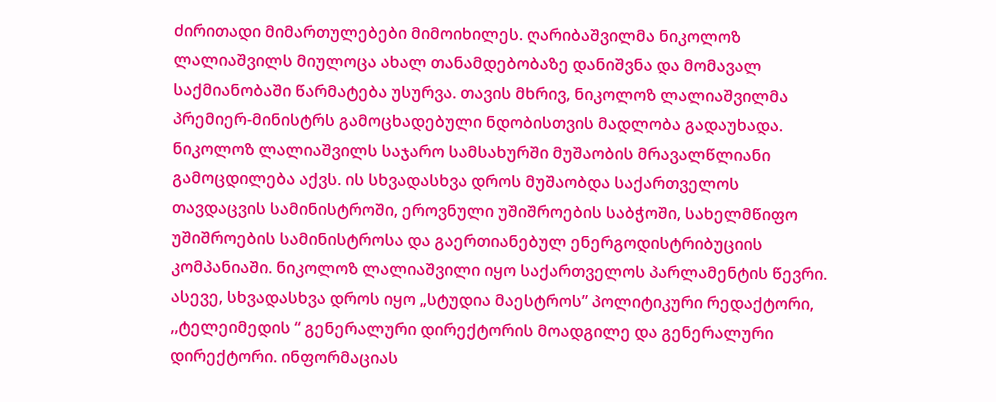ძირითადი მიმართულებები მიმოიხილეს. ღარიბაშვილმა ნიკოლოზ ლალიაშვილს მიულოცა ახალ თანამდებობაზე დანიშვნა და მომავალ საქმიანობაში წარმატება უსურვა. თავის მხრივ, ნიკოლოზ ლალიაშვილმა პრემიერ-მინისტრს გამოცხადებული ნდობისთვის მადლობა გადაუხადა. ნიკოლოზ ლალიაშვილს საჯარო სამსახურში მუშაობის მრავალწლიანი გამოცდილება აქვს. ის სხვადასხვა დროს მუშაობდა საქართველოს თავდაცვის სამინისტროში, ეროვნული უშიშროების საბჭოში, სახელმწიფო უშიშროების სამინისტროსა და გაერთიანებულ ენერგოდისტრიბუციის კომპანიაში. ნიკოლოზ ლალიაშვილი იყო საქართველოს პარლამენტის წევრი. ასევე, სხვადასხვა დროს იყო „სტუდია მაესტროს” პოლიტიკური რედაქტორი, ,,ტელეიმედის “ გენერალური დირექტორის მოადგილე და გენერალური დირექტორი. ინფორმაციას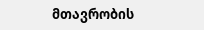მთავრობის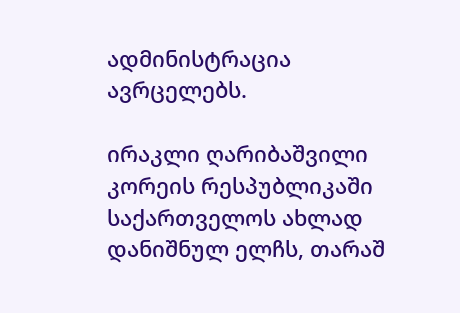ადმინისტრაცია ავრცელებს.

ირაკლი ღარიბაშვილი კორეის რესპუბლიკაში საქართველოს ახლად დანიშნულ ელჩს, თარაშ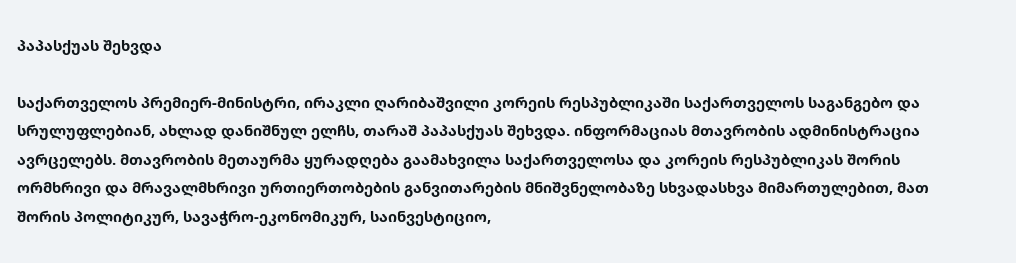პაპასქუას შეხვდა

საქართველოს პრემიერ-მინისტრი, ირაკლი ღარიბაშვილი კორეის რესპუბლიკაში საქართველოს საგანგებო და სრულუფლებიან, ახლად დანიშნულ ელჩს, თარაშ პაპასქუას შეხვდა. ინფორმაციას მთავრობის ადმინისტრაცია ავრცელებს. მთავრობის მეთაურმა ყურადღება გაამახვილა საქართველოსა და კორეის რესპუბლიკას შორის ორმხრივი და მრავალმხრივი ურთიერთობების განვითარების მნიშვნელობაზე სხვადასხვა მიმართულებით, მათ შორის პოლიტიკურ, სავაჭრო-ეკონომიკურ, საინვესტიციო,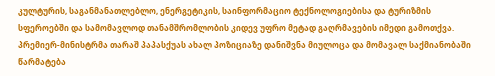კულტურის, საგანმანათლებლო, ენერგეტიკის, საინფორმაციო ტექნოლოგიებისა და ტურიზმის სფეროებში და სამომავლოდ თანამშრომლობის კიდევ უფრო მეტად გაღრმავების იმედი გამოთქვა. პრემიერ-მინისტრმა თარაშ პაპასქუას ახალ პოზიციაზე დანიშვნა მიულოცა და მომავალ საქმიანობაში წარმატება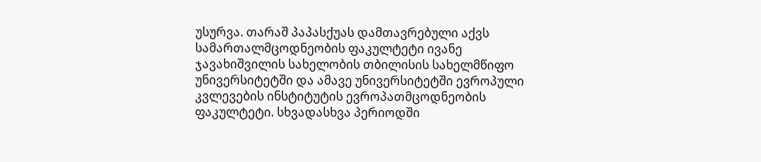უსურვა. თარაშ პაპასქუას დამთავრებული აქვს სამართალმცოდნეობის ფაკულტეტი ივანე ჯავახიშვილის სახელობის თბილისის სახელმწიფო უნივერსიტეტში და ამავე უნივერსიტეტში ევროპული კვლევების ინსტიტუტის ევროპათმცოდნეობის ფაკულტეტი. სხვადასხვა პერიოდში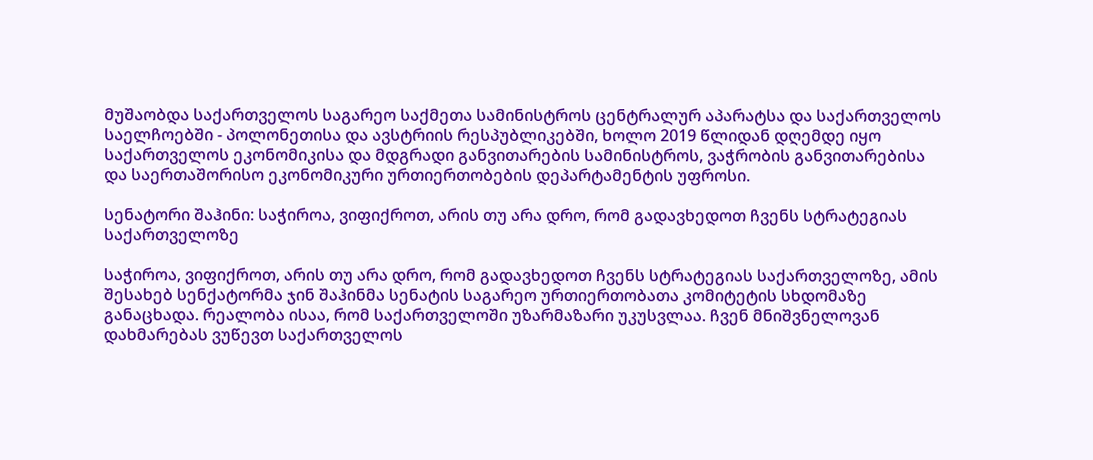მუშაობდა საქართველოს საგარეო საქმეთა სამინისტროს ცენტრალურ აპარატსა და საქართველოს საელჩოებში - პოლონეთისა და ავსტრიის რესპუბლიკებში, ხოლო 2019 წლიდან დღემდე იყო საქართველოს ეკონომიკისა და მდგრადი განვითარების სამინისტროს, ვაჭრობის განვითარებისა და საერთაშორისო ეკონომიკური ურთიერთობების დეპარტამენტის უფროსი.

სენატორი შაჰინი: საჭიროა, ვიფიქროთ, არის თუ არა დრო, რომ გადავხედოთ ჩვენს სტრატეგიას საქართველოზე

საჭიროა, ვიფიქროთ, არის თუ არა დრო, რომ გადავხედოთ ჩვენს სტრატეგიას საქართველოზე, ამის შესახებ სენქატორმა ჯინ შაჰინმა სენატის საგარეო ურთიერთობათა კომიტეტის სხდომაზე განაცხადა. რეალობა ისაა, რომ საქართველოში უზარმაზარი უკუსვლაა. ჩვენ მნიშვნელოვან დახმარებას ვუწევთ საქართველოს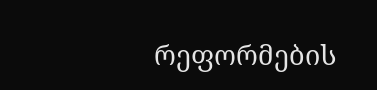რეფორმების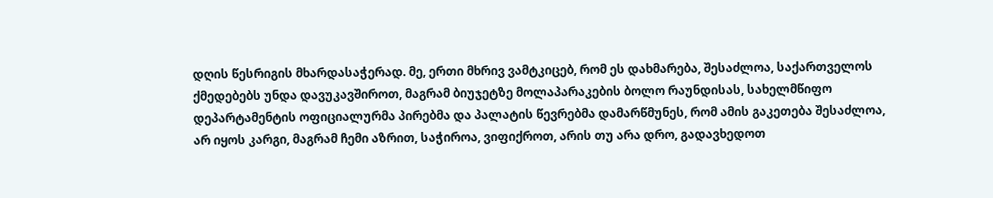დღის წესრიგის მხარდასაჭერად. მე, ერთი მხრივ ვამტკიცებ, რომ ეს დახმარება, შესაძლოა, საქართველოს ქმედებებს უნდა დავუკავშიროთ, მაგრამ ბიუჯეტზე მოლაპარაკების ბოლო რაუნდისას, სახელმწიფო დეპარტამენტის ოფიციალურმა პირებმა და პალატის წევრებმა დამარწმუნეს, რომ ამის გაკეთება შესაძლოა, არ იყოს კარგი, მაგრამ ჩემი აზრით, საჭიროა, ვიფიქროთ, არის თუ არა დრო, გადავხედოთ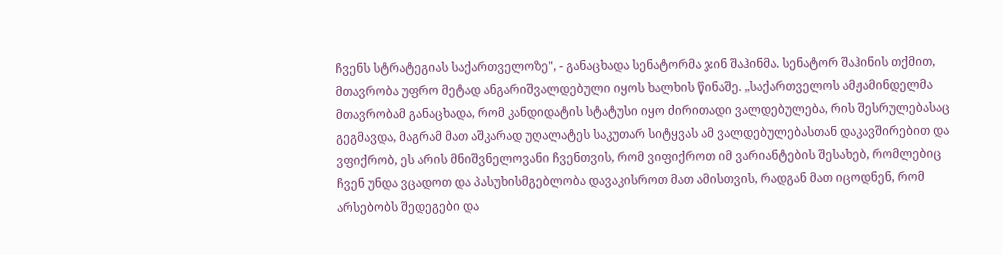ჩვენს სტრატეგიას საქართველოზე", - განაცხადა სენატორმა ჯინ შაჰინმა. სენატორ შაჰინის თქმით, მთავრობა უფრო მეტად ანგარიშვალდებული იყოს ხალხის წინაშე. „საქართველოს ამჟამინდელმა მთავრობამ განაცხადა, რომ კანდიდატის სტატუსი იყო ძირითადი ვალდებულება, რის შესრულებასაც გეგმავდა, მაგრამ მათ აშკარად უღალატეს საკუთარ სიტყვას ამ ვალდებულებასთან დაკავშირებით და ვფიქრობ, ეს არის მნიშვნელოვანი ჩვენთვის, რომ ვიფიქროთ იმ ვარიანტების შესახებ, რომლებიც ჩვენ უნდა ვცადოთ და პასუხისმგებლობა დავაკისროთ მათ ამისთვის, რადგან მათ იცოდნენ, რომ არსებობს შედეგები და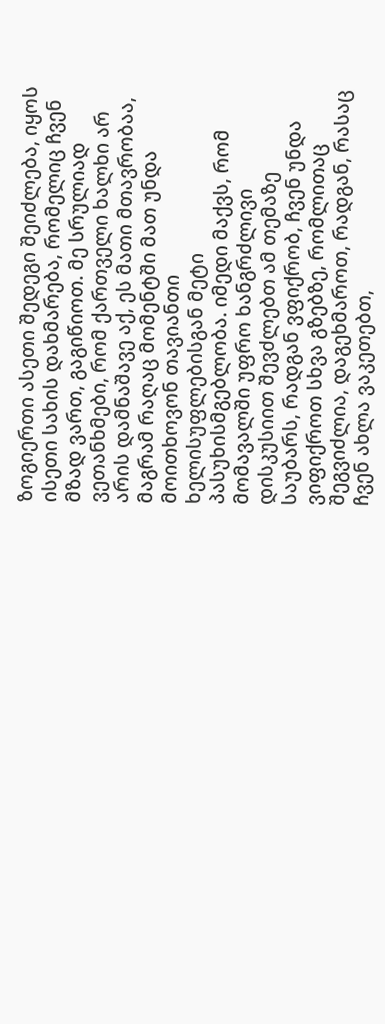ზოგიერთი ასეთი შედეგი შეიძლება, იყოს ისეთი სახის დახმარება, რომელიც ჩვენ მზად ვართ, გაგიწიოთ. მე სრულიად ვეთანხმები, რომ ქართველი ხალხი არ არის დამნაშავე აქ, ეს მათი მთავრობაა, მაგრამ რაღაც მომენტში მათ უნდა მოითხოვონ თავიანთი ხელისუფლებისგან მეტი პასუხისმგებლობა. იმედი მაქვს, რომ მომავალში უფრო ხანგრძლივი დისკუსიით შევძლებთ ამ თემაზე საუბარს, რადგან ვფიქრობ, ჩვენ უნდა ვიფიქროთ სხვა გზებზე, რომლითაც შეგვიძლია, დაგეხმაროთ, რადგან, რასაც ჩვენ ახლა ვაკეთებთ,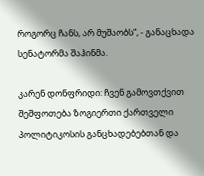როგორც ჩანს, არ მუშაობს“, - განაცხადა სენატორმა შაჰინმა.

კარენ დონფრიდი: ჩვენ გამოვთქვით შეშფოთება ზოგიერთი ქართველი პოლიტიკოსის განცხადებებთან და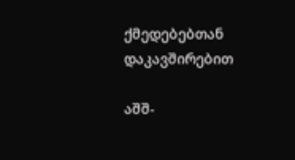ქმედებებთან დაკავშირებით

აშშ-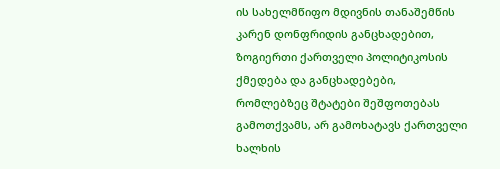ის სახელმწიფო მდივნის თანაშემწის კარენ დონფრიდის განცხადებით, ზოგიერთი ქართველი პოლიტიკოსის ქმედება და განცხადებები, რომლებზეც შტატები შეშფოთებას გამოთქვამს, არ გამოხატავს ქართველი ხალხის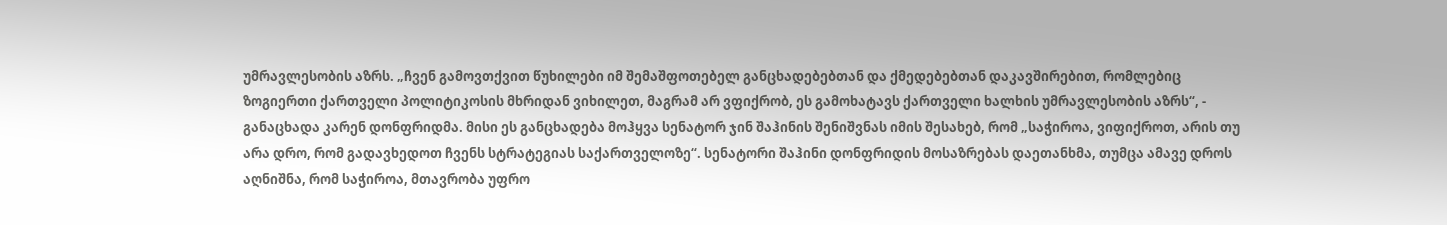უმრავლესობის აზრს. „ჩვენ გამოვთქვით წუხილები იმ შემაშფოთებელ განცხადებებთან და ქმედებებთან დაკავშირებით, რომლებიც ზოგიერთი ქართველი პოლიტიკოსის მხრიდან ვიხილეთ, მაგრამ არ ვფიქრობ, ეს გამოხატავს ქართველი ხალხის უმრავლესობის აზრს“, - განაცხადა კარენ დონფრიდმა. მისი ეს განცხადება მოჰყვა სენატორ ჯინ შაჰინის შენიშვნას იმის შესახებ, რომ „საჭიროა, ვიფიქროთ, არის თუ არა დრო, რომ გადავხედოთ ჩვენს სტრატეგიას საქართველოზე“. სენატორი შაჰინი დონფრიდის მოსაზრებას დაეთანხმა, თუმცა ამავე დროს აღნიშნა, რომ საჭიროა, მთავრობა უფრო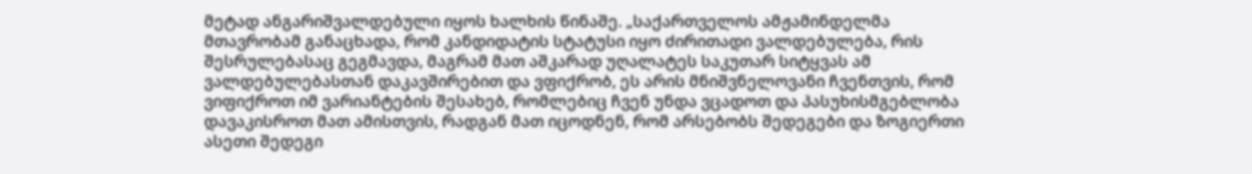მეტად ანგარიშვალდებული იყოს ხალხის წინაშე. „საქართველოს ამჟამინდელმა მთავრობამ განაცხადა, რომ კანდიდატის სტატუსი იყო ძირითადი ვალდებულება, რის შესრულებასაც გეგმავდა, მაგრამ მათ აშკარად უღალატეს საკუთარ სიტყვას ამ ვალდებულებასთან დაკავშირებით და ვფიქრობ, ეს არის მნიშვნელოვანი ჩვენთვის, რომ ვიფიქროთ იმ ვარიანტების შესახებ, რომლებიც ჩვენ უნდა ვცადოთ და პასუხისმგებლობა დავაკისროთ მათ ამისთვის, რადგან მათ იცოდნენ, რომ არსებობს შედეგები და ზოგიერთი ასეთი შედეგი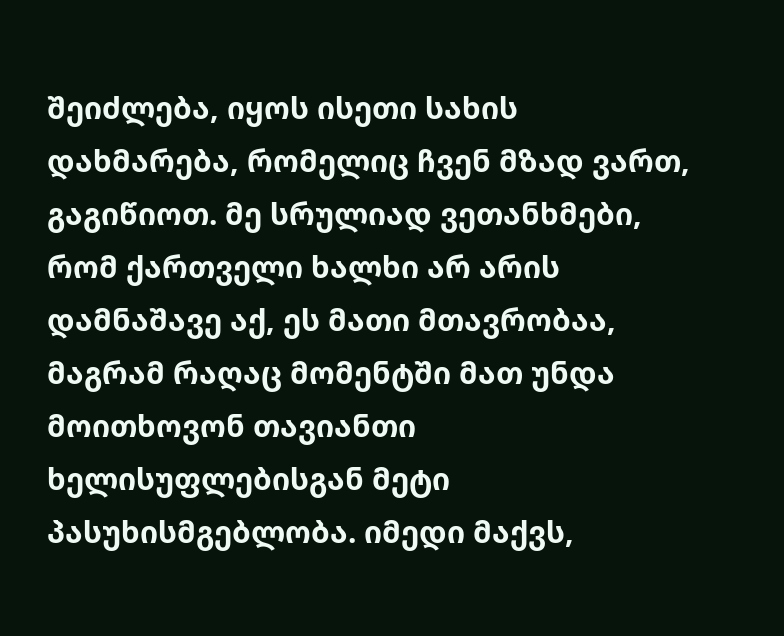შეიძლება, იყოს ისეთი სახის დახმარება, რომელიც ჩვენ მზად ვართ, გაგიწიოთ. მე სრულიად ვეთანხმები, რომ ქართველი ხალხი არ არის დამნაშავე აქ, ეს მათი მთავრობაა, მაგრამ რაღაც მომენტში მათ უნდა მოითხოვონ თავიანთი ხელისუფლებისგან მეტი პასუხისმგებლობა. იმედი მაქვს,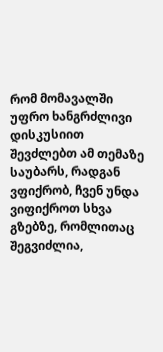რომ მომავალში უფრო ხანგრძლივი დისკუსიით შევძლებთ ამ თემაზე საუბარს, რადგან ვფიქრობ, ჩვენ უნდა ვიფიქროთ სხვა გზებზე, რომლითაც შეგვიძლია,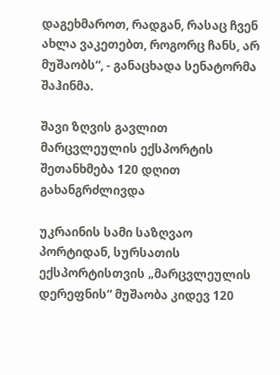დაგეხმაროთ, რადგან, რასაც ჩვენ ახლა ვაკეთებთ, როგორც ჩანს, არ მუშაობს“, - განაცხადა სენატორმა შაჰინმა.

შავი ზღვის გავლით მარცვლეულის ექსპორტის შეთანხმება 120 დღით გახანგრძლივდა

უკრაინის სამი საზღვაო პორტიდან, სურსათის ექსპორტისთვის „მარცვლეულის დერეფნის“ მუშაობა კიდევ 120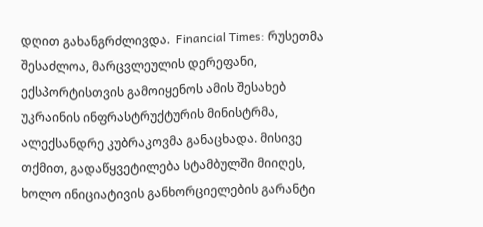დღით გახანგრძლივდა.  Financial Times: რუსეთმა შესაძლოა, მარცვლეულის დერეფანი, ექსპორტისთვის გამოიყენოს ამის შესახებ უკრაინის ინფრასტრუქტურის მინისტრმა, ალექსანდრე კუბრაკოვმა განაცხადა. მისივე თქმით, გადაწყვეტილება სტამბულში მიიღეს, ხოლო ინიციატივის განხორციელების გარანტი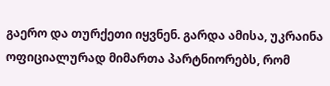გაერო და თურქეთი იყვნენ. გარდა ამისა, უკრაინა ოფიციალურად მიმართა პარტნიორებს, რომ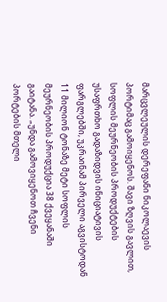მარცვლეულის დერეფანი ნიკოლაევის პორტიმაც გამოიყენოს. შავი ზღვის გავლით, სოფლის მეურნეობის პროდუქტების უსაფრთხო გადაზიდვის ინიციატივის ფარგლებში, უკრაინამ პირველი აგვისტოდან 11 მილიონ ტონაზე მეტი სოფლის მეურნეობის პროდუქცია 38 ქვეყანაში გაიტანა. „უნდა გამოვიყენოთ ჩვენი პორტების მთელი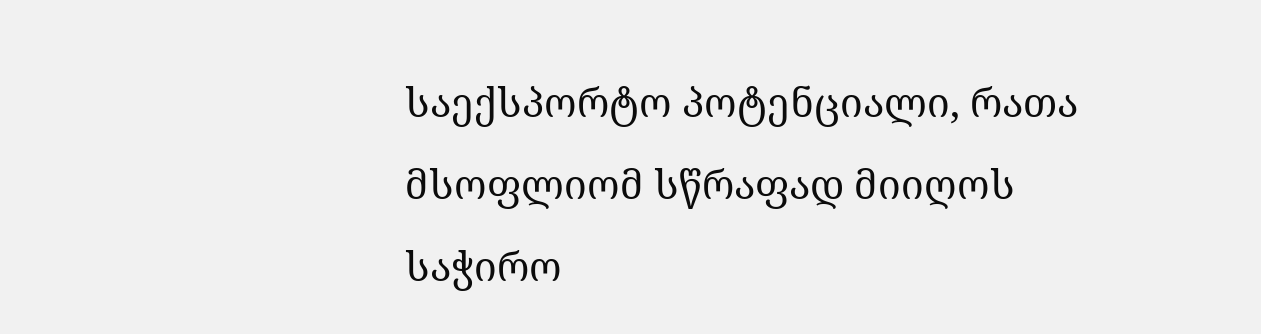საექსპორტო პოტენციალი, რათა მსოფლიომ სწრაფად მიიღოს საჭირო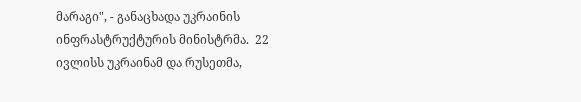მარაგი", - განაცხადა უკრაინის ინფრასტრუქტურის მინისტრმა.  22 ივლისს უკრაინამ და რუსეთმა,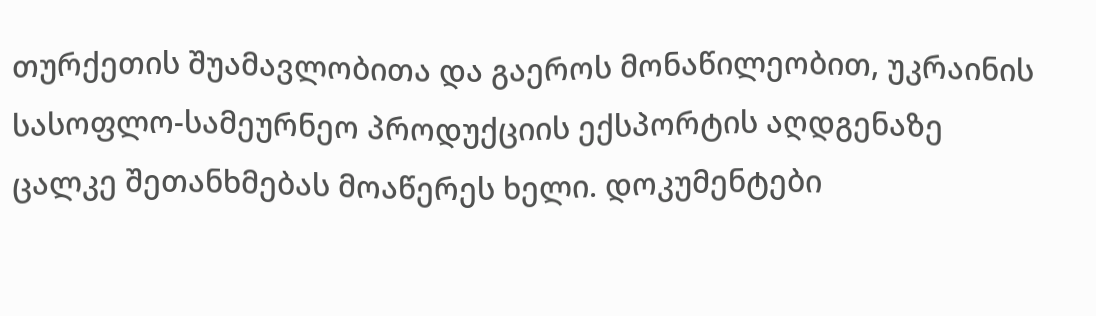თურქეთის შუამავლობითა და გაეროს მონაწილეობით, უკრაინის სასოფლო-სამეურნეო პროდუქციის ექსპორტის აღდგენაზე ცალკე შეთანხმებას მოაწერეს ხელი. დოკუმენტები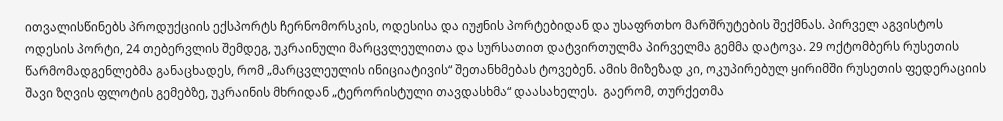ითვალისწინებს პროდუქციის ექსპორტს ჩერნომორსკის, ოდესისა და იუჟნის პორტებიდან და უსაფრთხო მარშრუტების შექმნას. პირველ აგვისტოს ოდესის პორტი, 24 თებერვლის შემდეგ, უკრაინული მარცვლეულითა და სურსათით დატვირთულმა პირველმა გემმა დატოვა. 29 ოქტომბერს რუსეთის წარმომადგენლებმა განაცხადეს, რომ „მარცვლეულის ინიციატივის“ შეთანხმებას ტოვებენ. ამის მიზეზად კი, ოკუპირებულ ყირიმში რუსეთის ფედერაციის შავი ზღვის ფლოტის გემებზე, უკრაინის მხრიდან „ტერორისტული თავდასხმა“ დაასახელეს.  გაერომ, თურქეთმა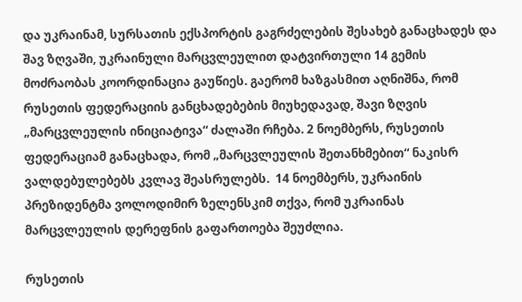და უკრაინამ, სურსათის ექსპორტის გაგრძელების შესახებ განაცხადეს და შავ ზღვაში, უკრაინული მარცვლეულით დატვირთული 14 გემის მოძრაობას კოორდინაცია გაუწიეს. გაერომ ხაზგასმით აღნიშნა, რომ რუსეთის ფედერაციის განცხადებების მიუხედავად, შავი ზღვის „მარცვლეულის ინიციატივა“ ძალაში რჩება. 2 ნოემბერს, რუსეთის ფედერაციამ განაცხადა, რომ „მარცვლეულის შეთანხმებით“ ნაკისრ ვალდებულებებს კვლავ შეასრულებს.  14 ნოემბერს, უკრაინის პრეზიდენტმა ვოლოდიმირ ზელენსკიმ თქვა, რომ უკრაინას მარცვლეულის დერეფნის გაფართოება შეუძლია.

რუსეთის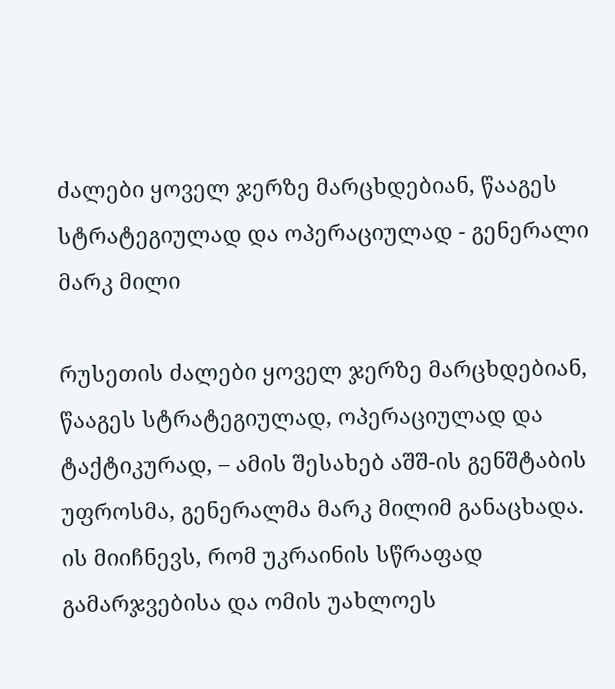ძალები ყოველ ჯერზე მარცხდებიან, წააგეს სტრატეგიულად და ოპერაციულად - გენერალი მარკ მილი

რუსეთის ძალები ყოველ ჯერზე მარცხდებიან, წააგეს სტრატეგიულად, ოპერაციულად და  ტაქტიკურად, – ამის შესახებ აშშ-ის გენშტაბის უფროსმა, გენერალმა მარკ მილიმ განაცხადა.  ის მიიჩნევს, რომ უკრაინის სწრაფად გამარჯვებისა და ომის უახლოეს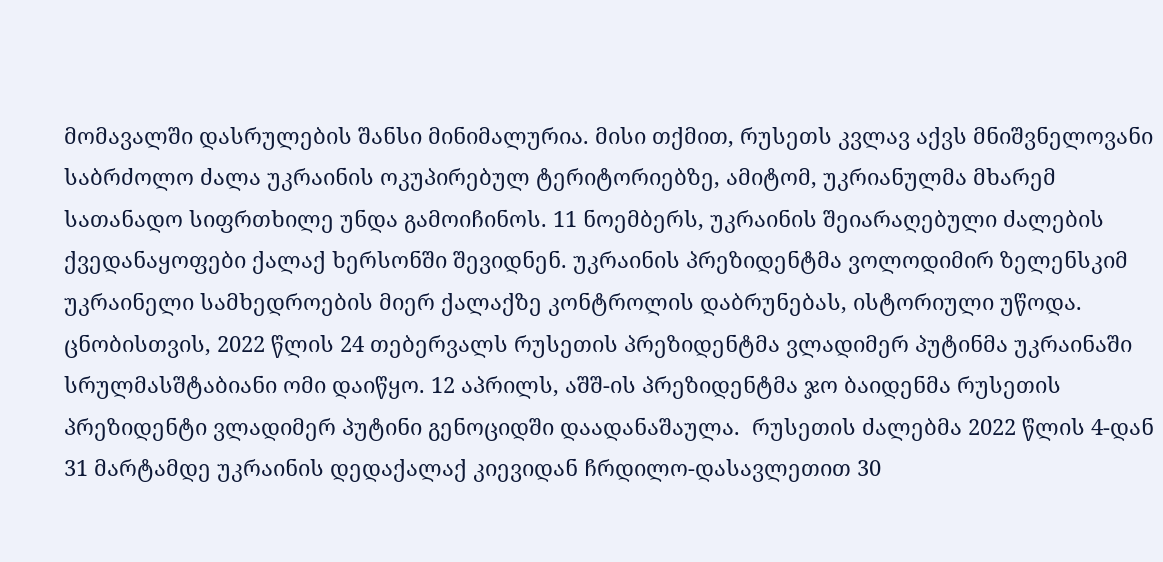მომავალში დასრულების შანსი მინიმალურია. მისი თქმით, რუსეთს კვლავ აქვს მნიშვნელოვანი საბრძოლო ძალა უკრაინის ოკუპირებულ ტერიტორიებზე, ამიტომ, უკრიანულმა მხარემ სათანადო სიფრთხილე უნდა გამოიჩინოს. 11 ნოემბერს, უკრაინის შეიარაღებული ძალების ქვედანაყოფები ქალაქ ხერსონში შევიდნენ. უკრაინის პრეზიდენტმა ვოლოდიმირ ზელენსკიმ უკრაინელი სამხედროების მიერ ქალაქზე კონტროლის დაბრუნებას, ისტორიული უწოდა. ცნობისთვის, 2022 წლის 24 თებერვალს რუსეთის პრეზიდენტმა ვლადიმერ პუტინმა უკრაინაში სრულმასშტაბიანი ომი დაიწყო. 12 აპრილს, აშშ-ის პრეზიდენტმა ჯო ბაიდენმა რუსეთის პრეზიდენტი ვლადიმერ პუტინი გენოციდში დაადანაშაულა.  რუსეთის ძალებმა 2022 წლის 4-დან 31 მარტამდე უკრაინის დედაქალაქ კიევიდან ჩრდილო-დასავლეთით 30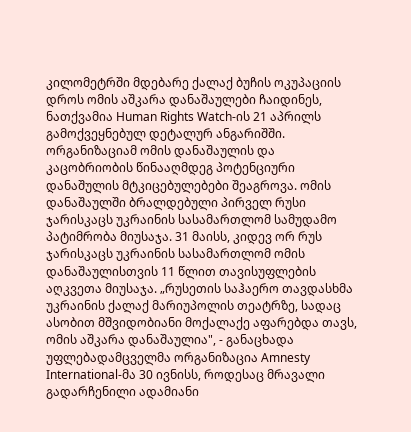კილომეტრში მდებარე ქალაქ ბუჩის ოკუპაციის დროს ომის აშკარა დანაშაულები ჩაიდინეს, ნათქვამია Human Rights Watch-ის 21 აპრილს გამოქვეყნებულ დეტალურ ანგარიშში. ორგანიზაციამ ომის დანაშაულის და კაცობრიობის წინააღმდეგ პოტენციური დანაშულის მტკიცებულებები შეაგროვა. ომის დანაშაულში ბრალდებული პირველ რუსი ჯარისკაცს უკრაინის სასამართლომ სამუდამო პატიმრობა მიუსაჯა. 31 მაისს, კიდევ ორ რუს ჯარისკაცს უკრაინის სასამართლომ ომის დანაშაულისთვის 11 წლით თავისუფლების აღკვეთა მიუსაჯა. „რუსეთის საჰაერო თავდასხმა უკრაინის ქალაქ მარიუპოლის თეატრზე, სადაც ასობით მშვიდობიანი მოქალაქე აფარებდა თავს, ომის აშკარა დანაშაულია", - განაცხადა უფლებადამცველმა ორგანიზაცია Amnesty International-მა 30 ივნისს, როდესაც მრავალი გადარჩენილი ადამიანი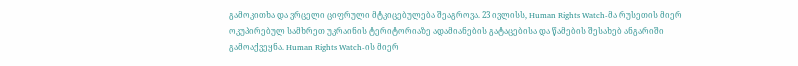გამოკითხა და ვრცელი ციფრული მტკიცებულება შეაგროვა. 23 ივლისს, Human Rights Watch-მა რუსეთის მიერ ოკუპირებულ სამხრეთ უკრაინის ტერიტორიაზე ადამიანების გატაცებისა და წამების შესახებ ანგარიში გამოაქვეყნა. Human Rights Watch-ის მიერ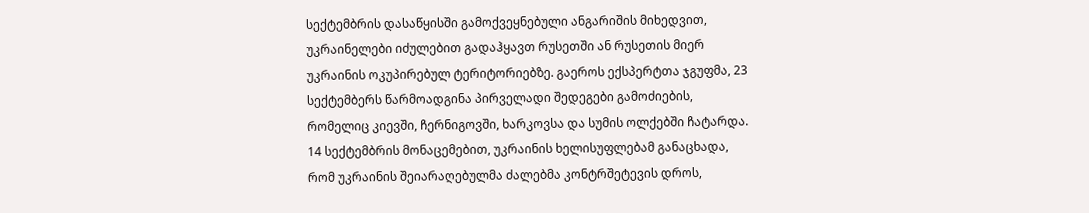სექტემბრის დასაწყისში გამოქვეყნებული ანგარიშის მიხედვით, უკრაინელები იძულებით გადაჰყავთ რუსეთში ან რუსეთის მიერ უკრაინის ოკუპირებულ ტერიტორიებზე. გაეროს ექსპერტთა ჯგუფმა, 23 სექტემბერს წარმოადგინა პირველადი შედეგები გამოძიების, რომელიც კიევში, ჩერნიგოვში, ხარკოვსა და სუმის ოლქებში ჩატარდა. 14 სექტემბრის მონაცემებით, უკრაინის ხელისუფლებამ განაცხადა, რომ უკრაინის შეიარაღებულმა ძალებმა კონტრშეტევის დროს,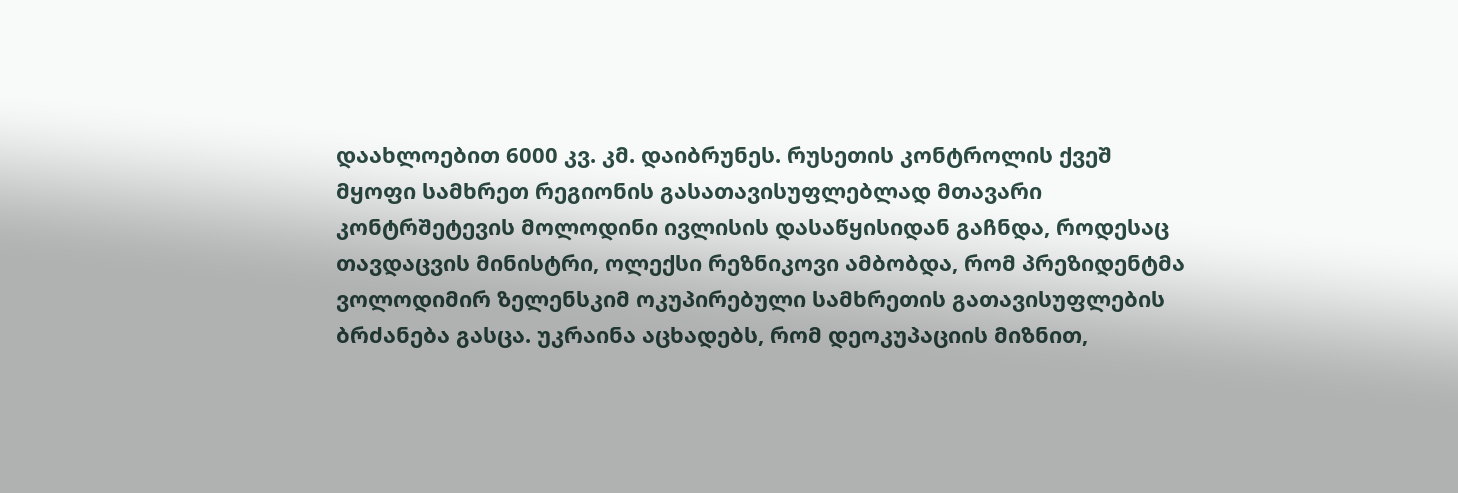დაახლოებით 6000 კვ. კმ. დაიბრუნეს. რუსეთის კონტროლის ქვეშ მყოფი სამხრეთ რეგიონის გასათავისუფლებლად მთავარი კონტრშეტევის მოლოდინი ივლისის დასაწყისიდან გაჩნდა, როდესაც თავდაცვის მინისტრი, ოლექსი რეზნიკოვი ამბობდა, რომ პრეზიდენტმა ვოლოდიმირ ზელენსკიმ ოკუპირებული სამხრეთის გათავისუფლების ბრძანება გასცა. უკრაინა აცხადებს, რომ დეოკუპაციის მიზნით,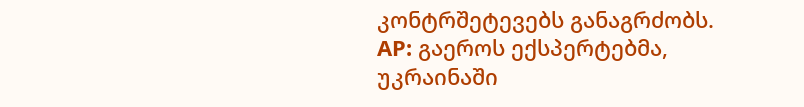კონტრშეტევებს განაგრძობს. AP: გაეროს ექსპერტებმა, უკრაინაში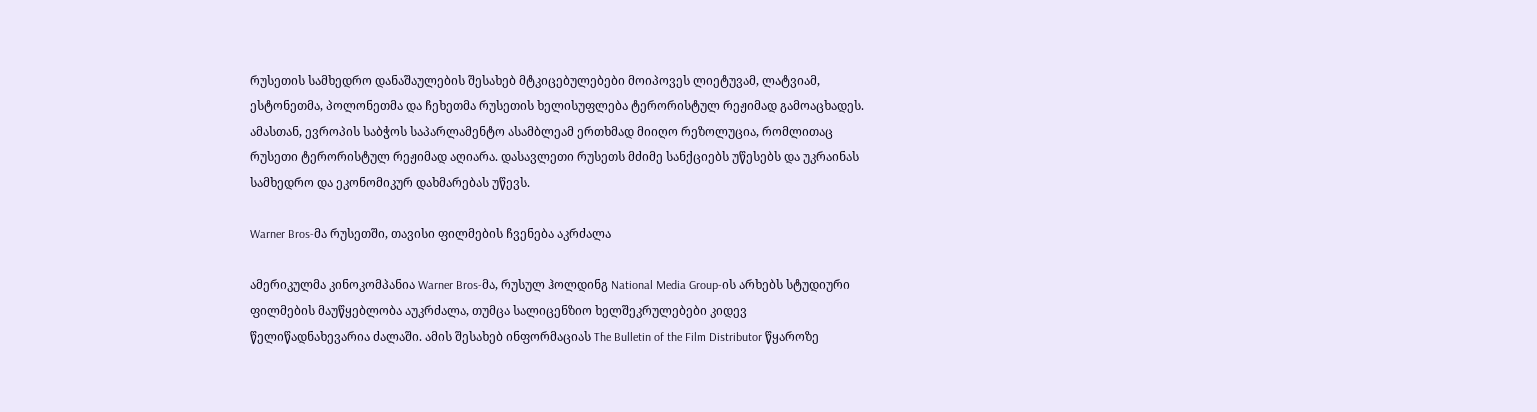რუსეთის სამხედრო დანაშაულების შესახებ მტკიცებულებები მოიპოვეს ლიეტუვამ, ლატვიამ, ესტონეთმა, პოლონეთმა და ჩეხეთმა რუსეთის ხელისუფლება ტერორისტულ რეჟიმად გამოაცხადეს. ამასთან, ევროპის საბჭოს საპარლამენტო ასამბლეამ ერთხმად მიიღო რეზოლუცია, რომლითაც რუსეთი ტერორისტულ რეჟიმად აღიარა. დასავლეთი რუსეთს მძიმე სანქციებს უწესებს და უკრაინას სამხედრო და ეკონომიკურ დახმარებას უწევს.

Warner Bros-მა რუსეთში, თავისი ფილმების ჩვენება აკრძალა

ამერიკულმა კინოკომპანია Warner Bros-მა, რუსულ ჰოლდინგ National Media Group-ის არხებს სტუდიური ფილმების მაუწყებლობა აუკრძალა, თუმცა სალიცენზიო ხელშეკრულებები კიდევ წელიწადნახევარია ძალაში. ამის შესახებ ინფორმაციას The Bulletin of the Film Distributor წყაროზე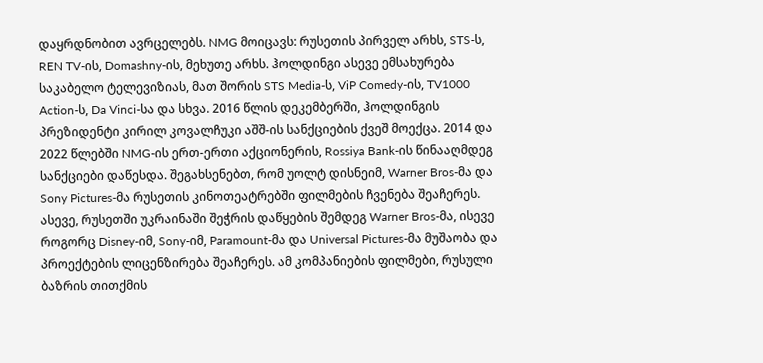დაყრდნობით ავრცელებს. NMG მოიცავს: რუსეთის პირველ არხს, STS-ს, REN TV-ის, Domashny-ის, მეხუთე არხს. ჰოლდინგი ასევე ემსახურება საკაბელო ტელევიზიას, მათ შორის STS Media-ს, ViP Comedy-ის, TV1000 Action-ს, Da Vinci-სა და სხვა. 2016 წლის დეკემბერში, ჰოლდინგის პრეზიდენტი კირილ კოვალჩუკი აშშ-ის სანქციების ქვეშ მოექცა. 2014 და 2022 წლებში NMG-ის ერთ-ერთი აქციონერის, Rossiya Bank-ის წინააღმდეგ სანქციები დაწესდა. შეგახსენებთ, რომ უოლტ დისნეიმ, Warner Bros-მა და Sony Pictures-მა რუსეთის კინოთეატრებში ფილმების ჩვენება შეაჩერეს. ასევე, რუსეთში უკრაინაში შეჭრის დაწყების შემდეგ Warner Bros-მა, ისევე როგორც Disney-იმ, Sony-იმ, Paramount-მა და Universal Pictures-მა მუშაობა და პროექტების ლიცენზირება შეაჩერეს. ამ კომპანიების ფილმები, რუსული ბაზრის თითქმის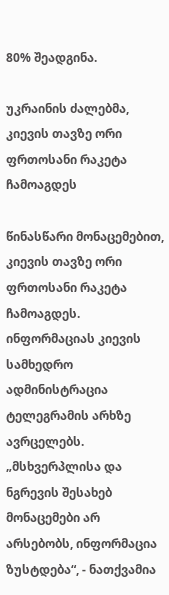80% შეადგინა.

უკრაინის ძალებმა, კიევის თავზე ორი ფრთოსანი რაკეტა ჩამოაგდეს

წინასწარი მონაცემებით, კიევის თავზე ორი ფრთოსანი რაკეტა ჩამოაგდეს.  ინფორმაციას კიევის სამხედრო ადმინისტრაცია ტელეგრამის არხზე ავრცელებს. „მსხვერპლისა და ნგრევის შესახებ მონაცემები არ არსებობს, ინფორმაცია ზუსტდება“, - ნათქვამია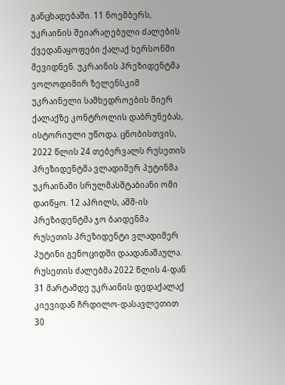განცხადებაში. 11 ნოემბერს, უკრაინის შეიარაღებული ძალების ქვედანაყოფები ქალაქ ხერსონში შევიდნენ. უკრაინის პრეზიდენტმა ვოლოდიმირ ზელენსკიმ უკრაინელი სამხედროების მიერ ქალაქზე კონტროლის დაბრუნებას, ისტორიული უწოდა. ცნობისთვის, 2022 წლის 24 თებერვალს რუსეთის პრეზიდენტმა ვლადიმერ პუტინმა უკრაინაში სრულმასშტაბიანი ომი დაიწყო. 12 აპრილს, აშშ-ის პრეზიდენტმა ჯო ბაიდენმა რუსეთის პრეზიდენტი ვლადიმერ პუტინი გენოციდში დაადანაშაულა.  რუსეთის ძალებმა 2022 წლის 4-დან 31 მარტამდე უკრაინის დედაქალაქ კიევიდან ჩრდილო-დასავლეთით 30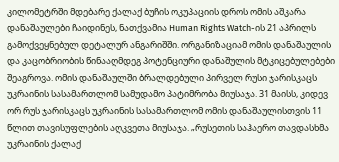კილომეტრში მდებარე ქალაქ ბუჩის ოკუპაციის დროს ომის აშკარა დანაშაულები ჩაიდინეს, ნათქვამია Human Rights Watch-ის 21 აპრილს გამოქვეყნებულ დეტალურ ანგარიშში. ორგანიზაციამ ომის დანაშაულის და კაცობრიობის წინააღმდეგ პოტენციური დანაშულის მტკიცებულებები შეაგროვა. ომის დანაშაულში ბრალდებული პირველ რუსი ჯარისკაცს უკრაინის სასამართლომ სამუდამო პატიმრობა მიუსაჯა. 31 მაისს, კიდევ ორ რუს ჯარისკაცს უკრაინის სასამართლომ ომის დანაშაულისთვის 11 წლით თავისუფლების აღკვეთა მიუსაჯა. „რუსეთის საჰაერო თავდასხმა უკრაინის ქალაქ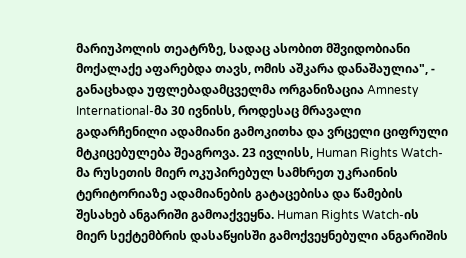მარიუპოლის თეატრზე, სადაც ასობით მშვიდობიანი მოქალაქე აფარებდა თავს, ომის აშკარა დანაშაულია", - განაცხადა უფლებადამცველმა ორგანიზაცია Amnesty International-მა 30 ივნისს, როდესაც მრავალი გადარჩენილი ადამიანი გამოკითხა და ვრცელი ციფრული მტკიცებულება შეაგროვა. 23 ივლისს, Human Rights Watch-მა რუსეთის მიერ ოკუპირებულ სამხრეთ უკრაინის ტერიტორიაზე ადამიანების გატაცებისა და წამების შესახებ ანგარიში გამოაქვეყნა. Human Rights Watch-ის მიერ სექტემბრის დასაწყისში გამოქვეყნებული ანგარიშის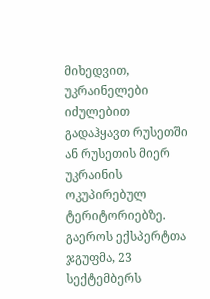მიხედვით, უკრაინელები იძულებით გადაჰყავთ რუსეთში ან რუსეთის მიერ უკრაინის ოკუპირებულ ტერიტორიებზე. გაეროს ექსპერტთა ჯგუფმა, 23 სექტემბერს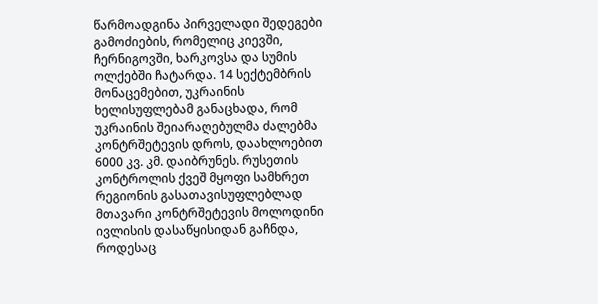წარმოადგინა პირველადი შედეგები გამოძიების, რომელიც კიევში, ჩერნიგოვში, ხარკოვსა და სუმის ოლქებში ჩატარდა. 14 სექტემბრის მონაცემებით, უკრაინის ხელისუფლებამ განაცხადა, რომ უკრაინის შეიარაღებულმა ძალებმა კონტრშეტევის დროს, დაახლოებით 6000 კვ. კმ. დაიბრუნეს. რუსეთის კონტროლის ქვეშ მყოფი სამხრეთ რეგიონის გასათავისუფლებლად მთავარი კონტრშეტევის მოლოდინი ივლისის დასაწყისიდან გაჩნდა, როდესაც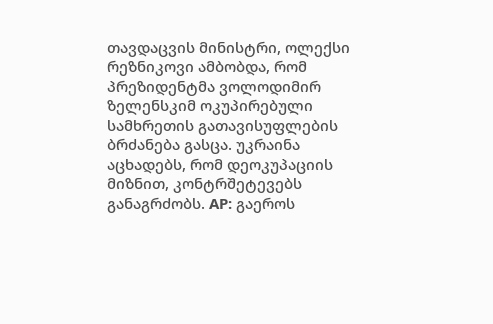თავდაცვის მინისტრი, ოლექსი რეზნიკოვი ამბობდა, რომ პრეზიდენტმა ვოლოდიმირ ზელენსკიმ ოკუპირებული სამხრეთის გათავისუფლების ბრძანება გასცა. უკრაინა აცხადებს, რომ დეოკუპაციის მიზნით, კონტრშეტევებს განაგრძობს. AP: გაეროს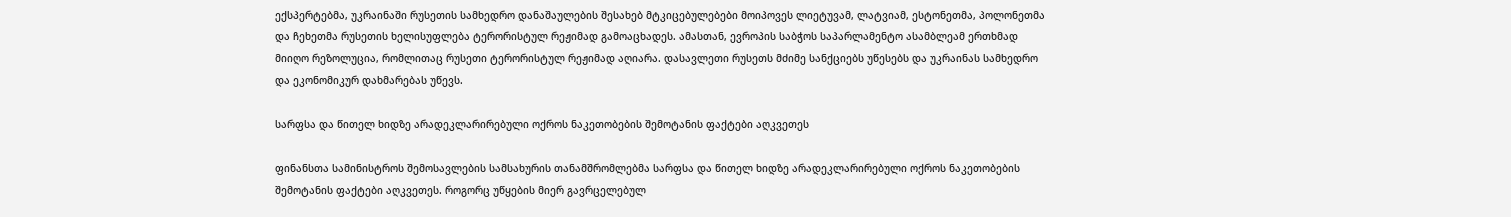ექსპერტებმა, უკრაინაში რუსეთის სამხედრო დანაშაულების შესახებ მტკიცებულებები მოიპოვეს ლიეტუვამ, ლატვიამ, ესტონეთმა, პოლონეთმა და ჩეხეთმა რუსეთის ხელისუფლება ტერორისტულ რეჟიმად გამოაცხადეს. ამასთან, ევროპის საბჭოს საპარლამენტო ასამბლეამ ერთხმად მიიღო რეზოლუცია, რომლითაც რუსეთი ტერორისტულ რეჟიმად აღიარა. დასავლეთი რუსეთს მძიმე სანქციებს უწესებს და უკრაინას სამხედრო და ეკონომიკურ დახმარებას უწევს.

სარფსა და წითელ ხიდზე არადეკლარირებული ოქროს ნაკეთობების შემოტანის ფაქტები აღკვეთეს

ფინანსთა სამინისტროს შემოსავლების სამსახურის თანამშრომლებმა სარფსა და წითელ ხიდზე არადეკლარირებული ოქროს ნაკეთობების შემოტანის ფაქტები აღკვეთეს. როგორც უწყების მიერ გავრცელებულ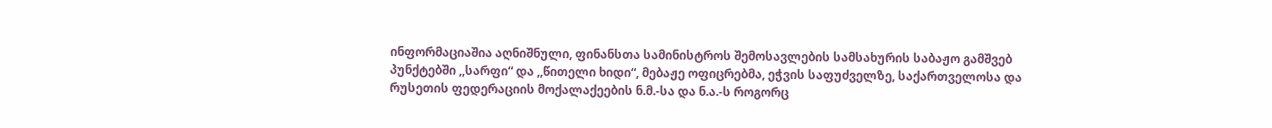ინფორმაციაშია აღნიშნული, ფინანსთა სამინისტროს შემოსავლების სამსახურის საბაჟო გამშვებ პუნქტებში ,,სარფი“ და ,,წითელი ხიდი“, მებაჟე ოფიცრებმა, ეჭვის საფუძველზე, საქართველოსა და რუსეთის ფედერაციის მოქალაქეების ნ.მ.-სა და ნ.ა.-ს როგორც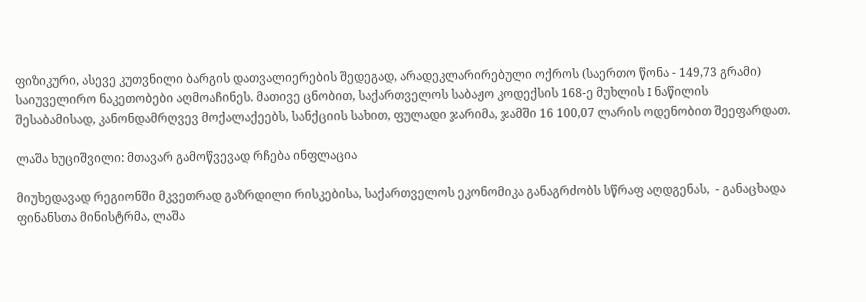ფიზიკური, ასევე კუთვნილი ბარგის დათვალიერების შედეგად, არადეკლარირებული ოქროს (საერთო წონა - 149,73 გრამი) საიუველირო ნაკეთობები აღმოაჩინეს. მათივე ცნობით, საქართველოს საბაჟო კოდექსის 168-ე მუხლის I ნაწილის შესაბამისად, კანონდამრღვევ მოქალაქეებს, სანქციის სახით, ფულადი ჯარიმა, ჯამში 16 100,07 ლარის ოდენობით შეეფარდათ.

ლაშა ხუციშვილი: მთავარ გამოწვევად რჩება ინფლაცია

მიუხედავად რეგიონში მკვეთრად გაზრდილი რისკებისა, საქართველოს ეკონომიკა განაგრძობს სწრაფ აღდგენას,  - განაცხადა ფინანსთა მინისტრმა, ლაშა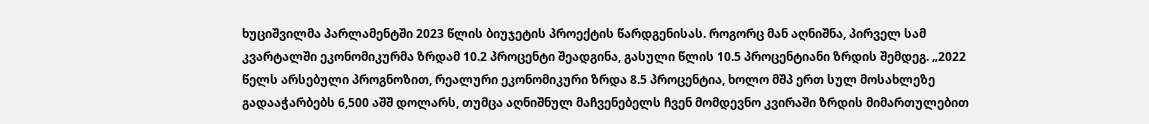ხუციშვილმა პარლამენტში 2023 წლის ბიუჯეტის პროექტის წარდგენისას. როგორც მან აღნიშნა, პირველ სამ კვარტალში ეკონომიკურმა ზრდამ 10.2 პროცენტი შეადგინა, გასული წლის 10.5 პროცენტიანი ზრდის შემდეგ. „2022 წელს არსებული პროგნოზით, რეალური ეკონომიკური ზრდა 8.5 პროცენტია, ხოლო მშპ ერთ სულ მოსახლეზე გადააჭარბებს 6,500 აშშ დოლარს, თუმცა აღნიშნულ მაჩვენებელს ჩვენ მომდევნო კვირაში ზრდის მიმართულებით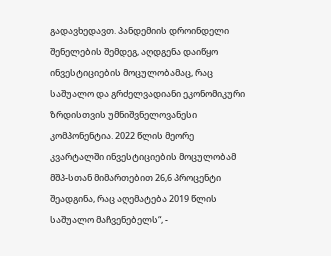გადავხედავთ. პანდემიის დროინდელი შენელების შემდეგ, აღდგენა დაიწყო ინვესტიციების მოცულობამაც, რაც საშუალო და გრძელვადიანი ეკონომიკური ზრდისთვის უმნიშვნელოვანესი კომპონენტია. 2022 წლის მეორე კვარტალში ინვესტიციების მოცულობამ მშპ-სთან მიმართებით 26,6 პროცენტი შეადგინა, რაც აღემატება 2019 წლის საშუალო მაჩვენებელს“, -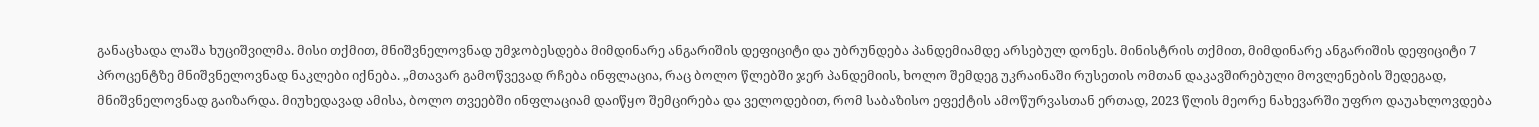განაცხადა ლაშა ხუციშვილმა. მისი თქმით, მნიშვნელოვნად უმჯობესდება მიმდინარე ანგარიშის დეფიციტი და უბრუნდება პანდემიამდე არსებულ დონეს. მინისტრის თქმით, მიმდინარე ანგარიშის დეფიციტი 7 პროცენტზე მნიშვნელოვნად ნაკლები იქნება. „მთავარ გამოწვევად რჩება ინფლაცია, რაც ბოლო წლებში ჯერ პანდემიის, ხოლო შემდეგ უკრაინაში რუსეთის ომთან დაკავშირებული მოვლენების შედეგად, მნიშვნელოვნად გაიზარდა. მიუხედავად ამისა, ბოლო თვეებში ინფლაციამ დაიწყო შემცირება და ველოდებით, რომ საბაზისო ეფექტის ამოწურვასთან ერთად, 2023 წლის მეორე ნახევარში უფრო დაუახლოვდება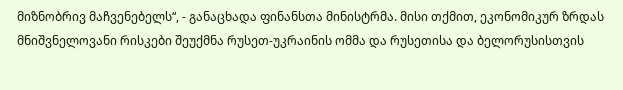მიზნობრივ მაჩვენებელს“, - განაცხადა ფინანსთა მინისტრმა. მისი თქმით, ეკონომიკურ ზრდას მნიშვნელოვანი რისკები შეუქმნა რუსეთ-უკრაინის ომმა და რუსეთისა და ბელორუსისთვის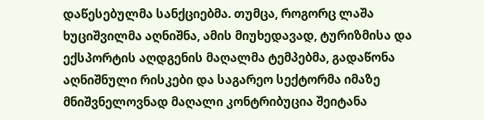დაწესებულმა სანქციებმა. თუმცა, როგორც ლაშა ხუციშვილმა აღნიშნა, ამის მიუხედავად, ტურიზმისა და ექსპორტის აღდგენის მაღალმა ტემპებმა, გადაწონა აღნიშნული რისკები და საგარეო სექტორმა იმაზე მნიშვნელოვნად მაღალი კონტრიბუცია შეიტანა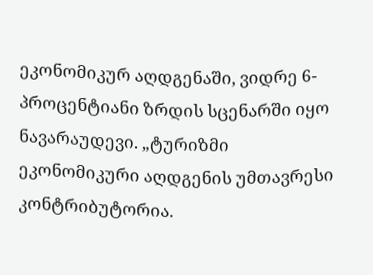ეკონომიკურ აღდგენაში, ვიდრე 6-პროცენტიანი ზრდის სცენარში იყო ნავარაუდევი. „ტურიზმი ეკონომიკური აღდგენის უმთავრესი კონტრიბუტორია.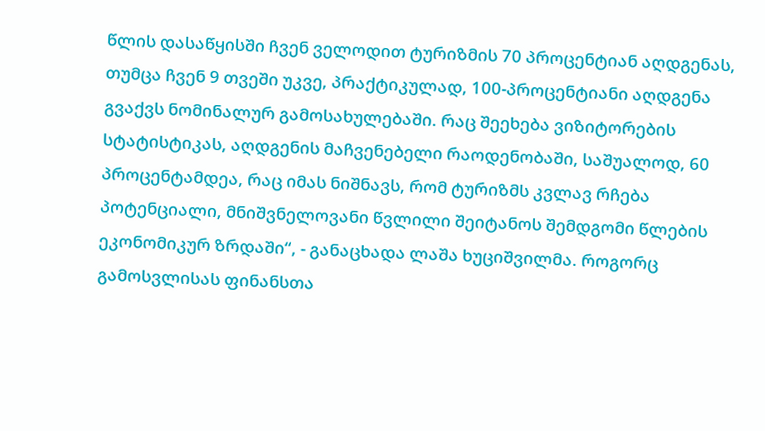წლის დასაწყისში ჩვენ ველოდით ტურიზმის 70 პროცენტიან აღდგენას, თუმცა ჩვენ 9 თვეში უკვე, პრაქტიკულად, 100-პროცენტიანი აღდგენა გვაქვს ნომინალურ გამოსახულებაში. რაც შეეხება ვიზიტორების სტატისტიკას, აღდგენის მაჩვენებელი რაოდენობაში, საშუალოდ, 60 პროცენტამდეა, რაც იმას ნიშნავს, რომ ტურიზმს კვლავ რჩება პოტენციალი, მნიშვნელოვანი წვლილი შეიტანოს შემდგომი წლების ეკონომიკურ ზრდაში“, - განაცხადა ლაშა ხუციშვილმა. როგორც გამოსვლისას ფინანსთა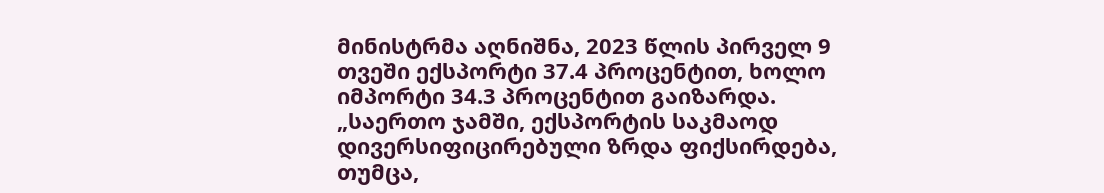მინისტრმა აღნიშნა, 2023 წლის პირველ 9 თვეში ექსპორტი 37.4 პროცენტით, ხოლო იმპორტი 34.3 პროცენტით გაიზარდა. „საერთო ჯამში, ექსპორტის საკმაოდ დივერსიფიცირებული ზრდა ფიქსირდება, თუმცა,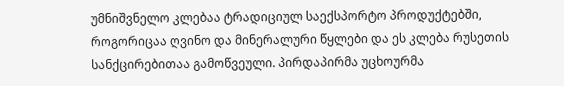უმნიშვნელო კლებაა ტრადიციულ საექსპორტო პროდუქტებში, როგორიცაა ღვინო და მინერალური წყლები და ეს კლება რუსეთის სანქცირებითაა გამოწვეული. პირდაპირმა უცხოურმა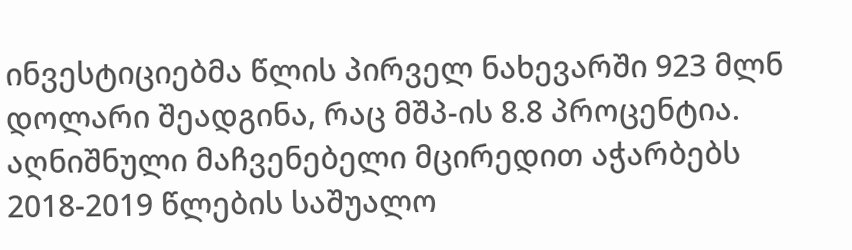ინვესტიციებმა წლის პირველ ნახევარში 923 მლნ დოლარი შეადგინა, რაც მშპ-ის 8.8 პროცენტია. აღნიშნული მაჩვენებელი მცირედით აჭარბებს 2018-2019 წლების საშუალო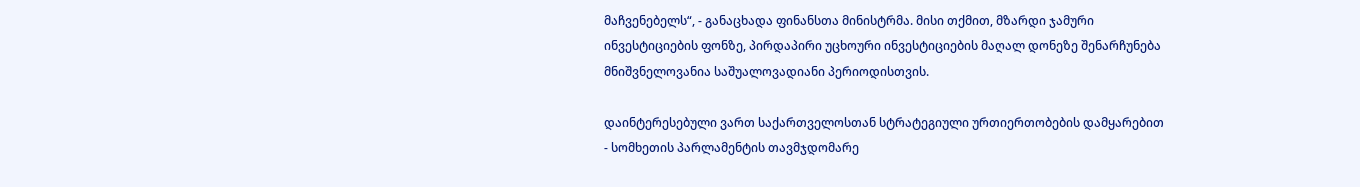მაჩვენებელს“, - განაცხადა ფინანსთა მინისტრმა. მისი თქმით, მზარდი ჯამური ინვესტიციების ფონზე, პირდაპირი უცხოური ინვესტიციების მაღალ დონეზე შენარჩუნება მნიშვნელოვანია საშუალოვადიანი პერიოდისთვის.

დაინტერესებული ვართ საქართველოსთან სტრატეგიული ურთიერთობების დამყარებით - სომხეთის პარლამენტის თავმჯდომარე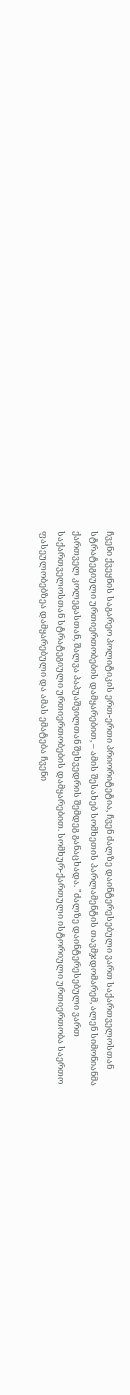ჩვენი ქვეყნის საგარეო პოლიტიკის ერთ-ერთი პრიორიტეტია, ჩვენ ძალზე დაინტერესებული ვართ საქართველოსთან სტრატეგიული ურთიერთობების დამყარებით, – ამის შესახებ სომხეთის პარლამენტის თავმჯდომარემ, ალენ სიმონიანმა ქართველ კოლეგასთან, შალვა პაპუაშვილთან შეხვედრის შემდეგ განაცხადა. "ძალზე დაინტერესებული ვართ საქართველოსთან სტრატეგიული ურთიერთობების დამყარებით. სომხურ-ქართული ისტორიული ურთიერთობა საერთო ფასეულობებზეა დამყარებული და ამას ემატება ჩვენი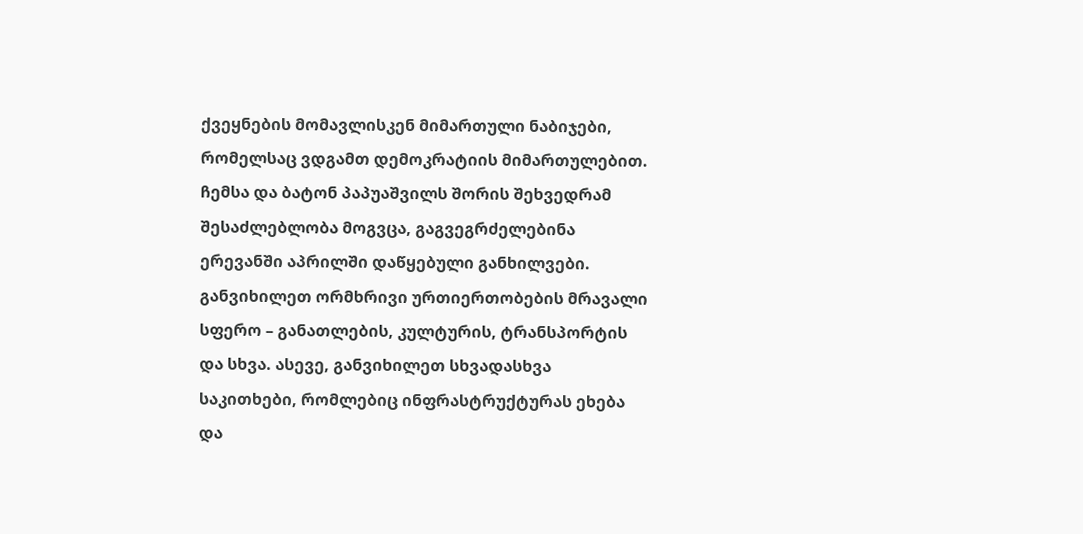ქვეყნების მომავლისკენ მიმართული ნაბიჯები, რომელსაც ვდგამთ დემოკრატიის მიმართულებით. ჩემსა და ბატონ პაპუაშვილს შორის შეხვედრამ შესაძლებლობა მოგვცა, გაგვეგრძელებინა ერევანში აპრილში დაწყებული განხილვები. განვიხილეთ ორმხრივი ურთიერთობების მრავალი სფერო – განათლების, კულტურის, ტრანსპორტის და სხვა. ასევე, განვიხილეთ სხვადასხვა საკითხები, რომლებიც ინფრასტრუქტურას ეხება და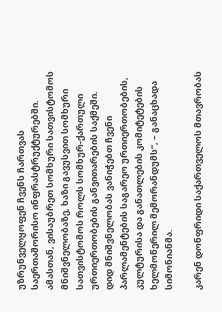უზრუნველყოფენ ჩვენს ჩართვას საერთაშორისო ინფრასტრუქტურებში. ამასთან, ვისაუბრეთ სომხური სათვისტომოს მნიშვნელობაზე, ხაზი გავუსვით სომხური სათვისტომოს როლს სომხურ-ქართული ურთიერთობების განვითარების საქმეში. დიდ მნიშვნელობას ვანიჭებთ ჩვენი პარლამენტების საგარეო ურთიერთობების, კულტურისა და განათლების კომიტეტების ხელმოწერილ მემორანდუმს“, – განაცხადა სიმონიანმა.

კარენ დონფრიდი საქართველოს მთავრობას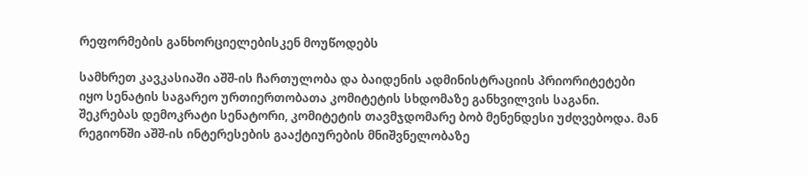რეფორმების განხორციელებისკენ მოუწოდებს

სამხრეთ კავკასიაში აშშ-ის ჩართულობა და ბაიდენის ადმინისტრაციის პრიორიტეტები იყო სენატის საგარეო ურთიერთობათა კომიტეტის სხდომაზე განხვილვის საგანი. შეკრებას დემოკრატი სენატორი, კომიტეტის თავმჯდომარე ბობ მენენდესი უძღვებოდა. მან რეგიონში აშშ-ის ინტერესების გააქტიურების მნიშვნელობაზე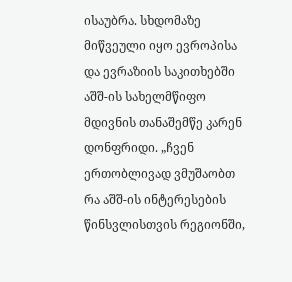ისაუბრა. სხდომაზე მიწვეული იყო ევროპისა და ევრაზიის საკითხებში აშშ-ის სახელმწიფო მდივნის თანაშემწე კარენ დონფრიდი. „ჩვენ ერთობლივად ვმუშაობთ რა აშშ-ის ინტერესების წინსვლისთვის რეგიონში,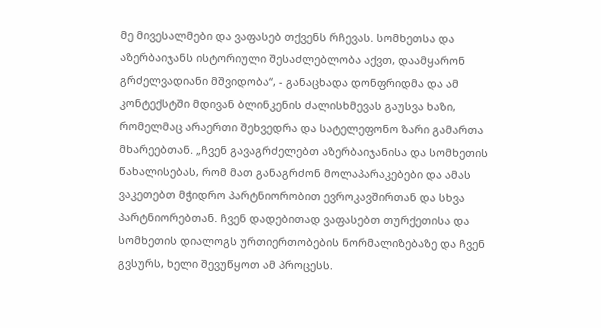მე მივესალმები და ვაფასებ თქვენს რჩევას. სომხეთსა და აზერბაიჯანს ისტორიული შესაძლებლობა აქვთ, დაამყარონ გრძელვადიანი მშვიდობა“, - განაცხადა დონფრიდმა და ამ კონტექსტში მდივან ბლინკენის ძალისხმევას გაუსვა ხაზი, რომელმაც არაერთი შეხვედრა და სატელეფონო ზარი გამართა მხარეებთან. „ჩვენ გავაგრძელებთ აზერბაიჯანისა და სომხეთის წახალისებას, რომ მათ განაგრძონ მოლაპარაკებები და ამას ვაკეთებთ მჭიდრო პარტნიორობით ევროკავშირთან და სხვა პარტნიორებთან. ჩვენ დადებითად ვაფასებთ თურქეთისა და სომხეთის დიალოგს ურთიერთობების ნორმალიზებაზე და ჩვენ გვსურს, ხელი შევუწყოთ ამ პროცესს.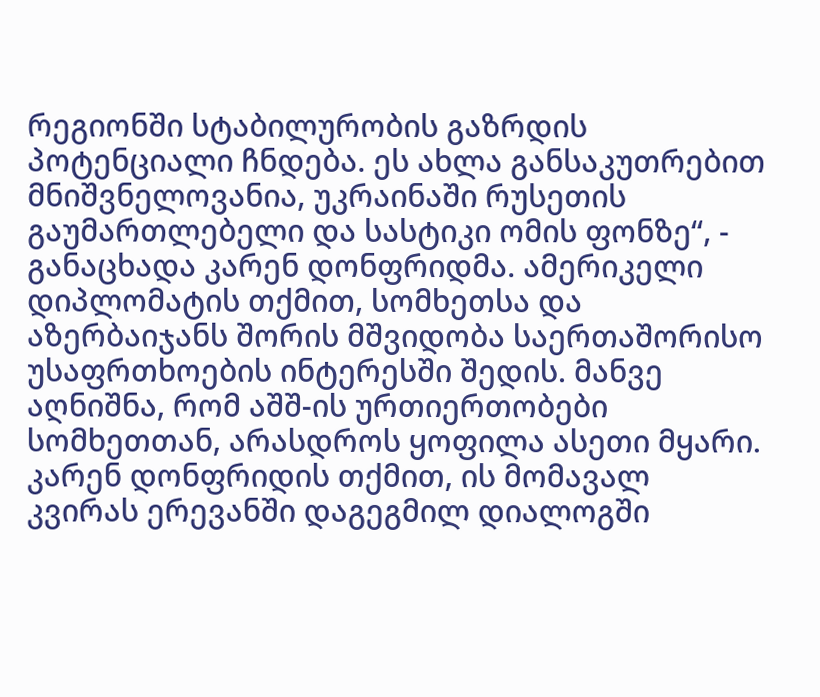რეგიონში სტაბილურობის გაზრდის პოტენციალი ჩნდება. ეს ახლა განსაკუთრებით მნიშვნელოვანია, უკრაინაში რუსეთის გაუმართლებელი და სასტიკი ომის ფონზე“, - განაცხადა კარენ დონფრიდმა. ამერიკელი დიპლომატის თქმით, სომხეთსა და აზერბაიჯანს შორის მშვიდობა საერთაშორისო უსაფრთხოების ინტერესში შედის. მანვე აღნიშნა, რომ აშშ-ის ურთიერთობები სომხეთთან, არასდროს ყოფილა ასეთი მყარი. კარენ დონფრიდის თქმით, ის მომავალ კვირას ერევანში დაგეგმილ დიალოგში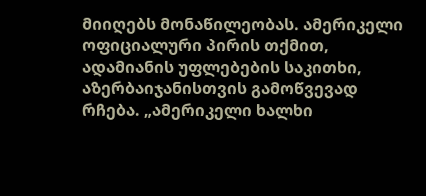მიიღებს მონაწილეობას. ამერიკელი ოფიციალური პირის თქმით, ადამიანის უფლებების საკითხი, აზერბაიჯანისთვის გამოწვევად რჩება. „ამერიკელი ხალხი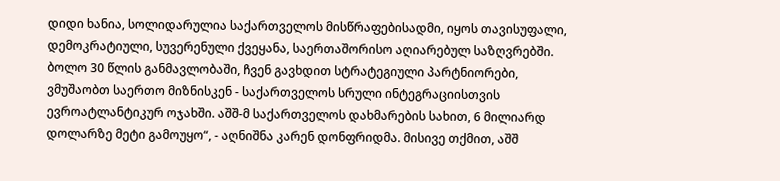დიდი ხანია, სოლიდარულია საქართველოს მისწრაფებისადმი, იყოს თავისუფალი, დემოკრატიული, სუვერენული ქვეყანა, საერთაშორისო აღიარებულ საზღვრებში. ბოლო 30 წლის განმავლობაში, ჩვენ გავხდით სტრატეგიული პარტნიორები, ვმუშაობთ საერთო მიზნისკენ - საქართველოს სრული ინტეგრაციისთვის ევროატლანტიკურ ოჯახში. აშშ-მ საქართველოს დახმარების სახით, 6 მილიარდ დოლარზე მეტი გამოუყო“, - აღნიშნა კარენ დონფრიდმა. მისივე თქმით, აშშ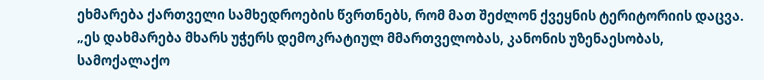ეხმარება ქართველი სამხედროების წვრთნებს, რომ მათ შეძლონ ქვეყნის ტერიტორიის დაცვა. „ეს დახმარება მხარს უჭერს დემოკრატიულ მმართველობას, კანონის უზენაესობას, სამოქალაქო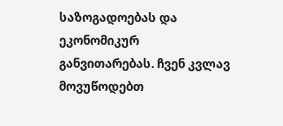საზოგადოებას და ეკონომიკურ განვითარებას. ჩვენ კვლავ მოვუწოდებთ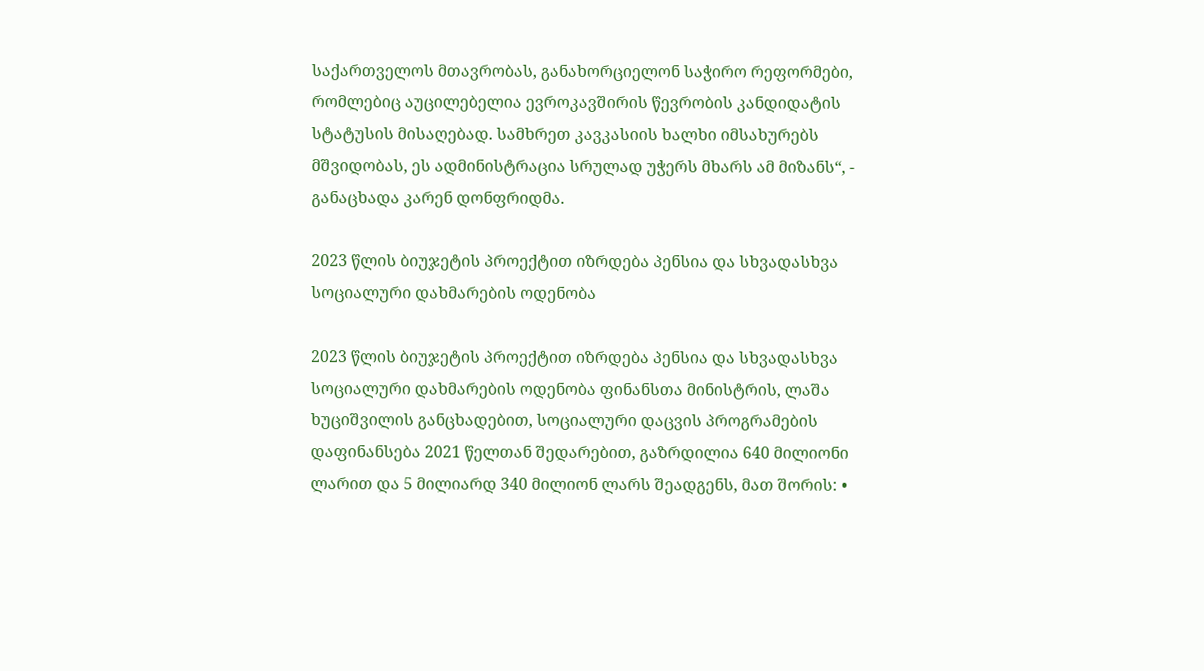საქართველოს მთავრობას, განახორციელონ საჭირო რეფორმები, რომლებიც აუცილებელია ევროკავშირის წევრობის კანდიდატის სტატუსის მისაღებად. სამხრეთ კავკასიის ხალხი იმსახურებს მშვიდობას, ეს ადმინისტრაცია სრულად უჭერს მხარს ამ მიზანს“, - განაცხადა კარენ დონფრიდმა.

2023 წლის ბიუჯეტის პროექტით იზრდება პენსია და სხვადასხვა სოციალური დახმარების ოდენობა

2023 წლის ბიუჯეტის პროექტით იზრდება პენსია და სხვადასხვა სოციალური დახმარების ოდენობა ფინანსთა მინისტრის, ლაშა ხუციშვილის განცხადებით, სოციალური დაცვის პროგრამების დაფინანსება 2021 წელთან შედარებით, გაზრდილია 640 მილიონი ლარით და 5 მილიარდ 340 მილიონ ლარს შეადგენს, მათ შორის: •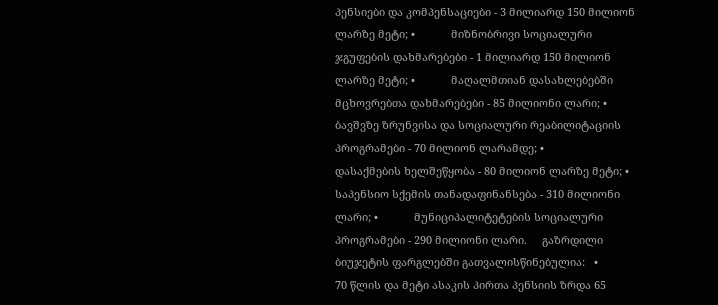პენსიები და კომპენსაციები - 3 მილიარდ 150 მილიონ ლარზე მეტი; •            მიზნობრივი სოციალური ჯგუფების დახმარებები - 1 მილიარდ 150 მილიონ ლარზე მეტი; •            მაღალმთიან დასახლებებში მცხოვრებთა დახმარებები - 85 მილიონი ლარი; •            ბავშვზე ზრუნვისა და სოციალური რეაბილიტაციის პროგრამები - 70 მილიონ ლარამდე; •            დასაქმების ხელშეწყობა - 80 მილიონ ლარზე მეტი; •            საპენსიო სქემის თანადაფინანსება - 310 მილიონი ლარი; •            მუნიციპალიტეტების სოციალური პროგრამები - 290 მილიონი ლარი.     გაზრდილი ბიუჯეტის ფარგლებში გათვალისწინებულია:   •            70 წლის და მეტი ასაკის პირთა პენსიის ზრდა 65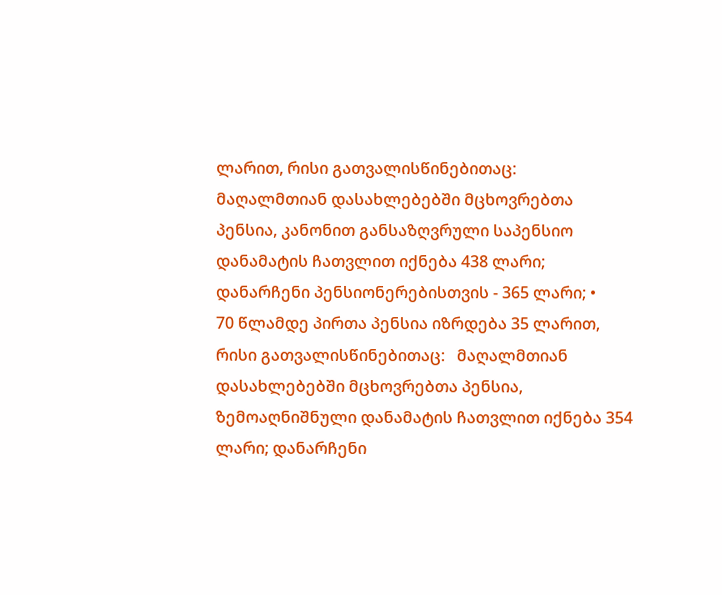ლარით, რისი გათვალისწინებითაც:   მაღალმთიან დასახლებებში მცხოვრებთა პენსია, კანონით განსაზღვრული საპენსიო დანამატის ჩათვლით იქნება 438 ლარი; დანარჩენი პენსიონერებისთვის - 365 ლარი; •            70 წლამდე პირთა პენსია იზრდება 35 ლარით, რისი გათვალისწინებითაც:   მაღალმთიან დასახლებებში მცხოვრებთა პენსია, ზემოაღნიშნული დანამატის ჩათვლით იქნება 354 ლარი; დანარჩენი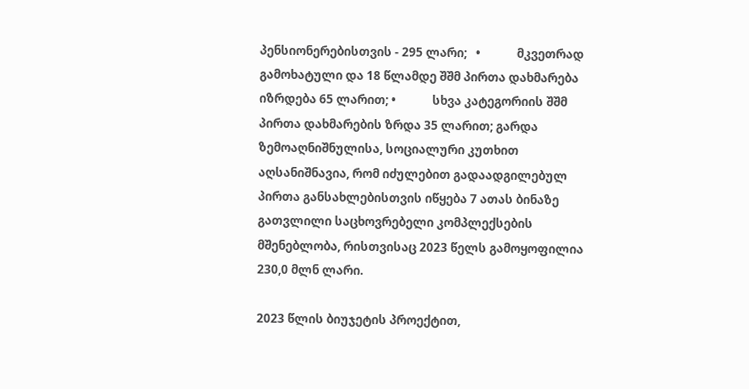პენსიონერებისთვის - 295 ლარი;   •            მკვეთრად გამოხატული და 18 წლამდე შშმ პირთა დახმარება იზრდება 65 ლარით; •            სხვა კატეგორიის შშმ პირთა დახმარების ზრდა 35 ლარით; გარდა ზემოაღნიშნულისა, სოციალური კუთხით აღსანიშნავია, რომ იძულებით გადაადგილებულ პირთა განსახლებისთვის იწყება 7 ათას ბინაზე გათვლილი საცხოვრებელი კომპლექსების მშენებლობა, რისთვისაც 2023 წელს გამოყოფილია 230,0 მლნ ლარი.

2023 წლის ბიუჯეტის პროექტით,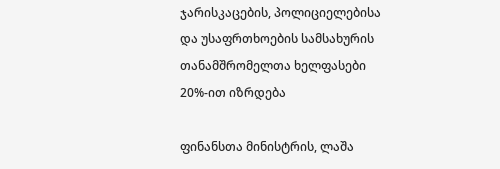ჯარისკაცების, პოლიციელებისა და უსაფრთხოების სამსახურის თანამშრომელთა ხელფასები 20%-ით იზრდება

ფინანსთა მინისტრის, ლაშა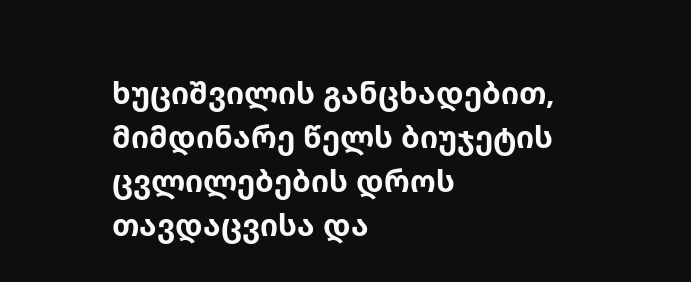ხუციშვილის განცხადებით, მიმდინარე წელს ბიუჯეტის ცვლილებების დროს თავდაცვისა და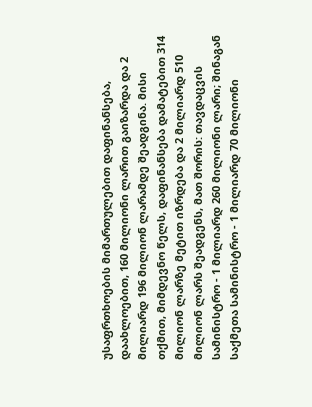უსაფრთხოების მიმართულებით დაფინანსება, დაახლოებით, 160 მილიონი ლარით გაიზარდა და 2 მილიარდ 196 მილიონ ლარამდე შეადგინა. მისი თქმით, მიმდევნო წელს, დაფინანსება დამატებით 314 მილიონ ლარზე მეტით იზრდება და 2 მილიარდ 510 მილიონ ლარს შეადგენს, მათ შორის: თავდაცვის სამინისტრო - 1 მილიარდ 260 მილიონი ლარი; შინაგან საქმეთა სამინისტრო - 1 მილიარდ 70 მილიონი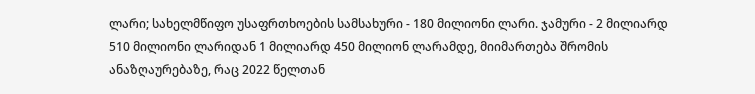ლარი; სახელმწიფო უსაფრთხოების სამსახური - 180 მილიონი ლარი. ჯამური - 2 მილიარდ 510 მილიონი ლარიდან 1 მილიარდ 450 მილიონ ლარამდე, მიიმართება შრომის ანაზღაურებაზე, რაც 2022 წელთან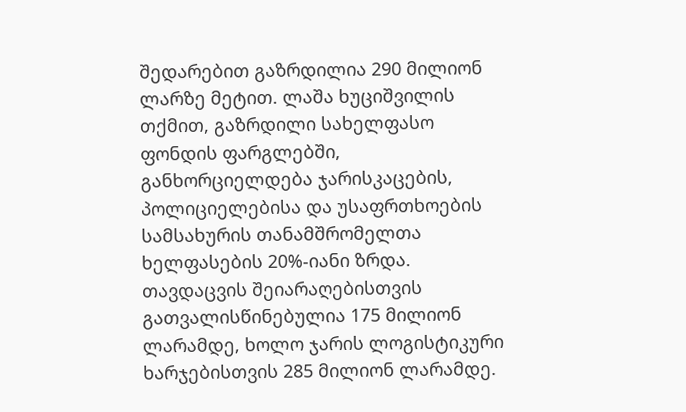შედარებით გაზრდილია 290 მილიონ ლარზე მეტით. ლაშა ხუციშვილის თქმით, გაზრდილი სახელფასო ფონდის ფარგლებში, განხორციელდება ჯარისკაცების, პოლიციელებისა და უსაფრთხოების სამსახურის თანამშრომელთა ხელფასების 20%-იანი ზრდა. თავდაცვის შეიარაღებისთვის გათვალისწინებულია 175 მილიონ ლარამდე, ხოლო ჯარის ლოგისტიკური ხარჯებისთვის 285 მილიონ ლარამდე.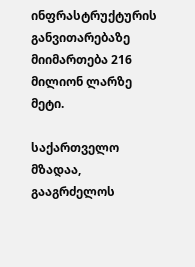ინფრასტრუქტურის განვითარებაზე მიიმართება 216 მილიონ ლარზე მეტი.

საქართველო მზადაა, გააგრძელოს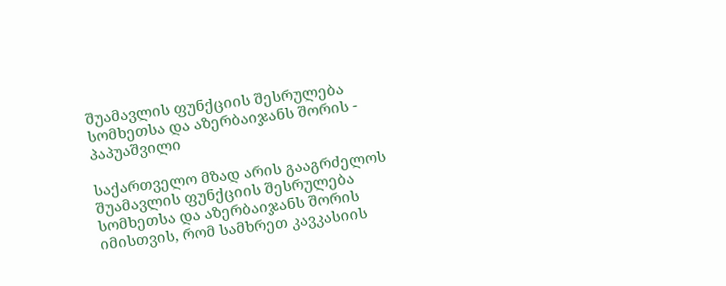შუამავლის ფუნქციის შესრულება სომხეთსა და აზერბაიჯანს შორის - პაპუაშვილი

საქართველო მზად არის გააგრძელოს შუამავლის ფუნქციის შესრულება სომხეთსა და აზერბაიჯანს შორის იმისთვის, რომ სამხრეთ კავკასიის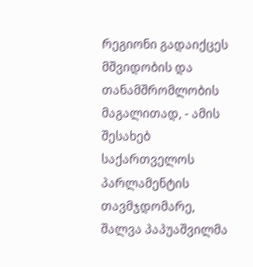რეგიონი გადაიქცეს მშვიდობის და თანამშრომლობის მაგალითად, - ამის შესახებ საქართველოს პარლამენტის თავმჯდომარე, შალვა პაპუაშვილმა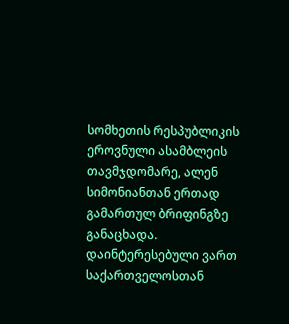სომხეთის რესპუბლიკის ეროვნული ასამბლეის თავმჯდომარე, ალენ სიმონიანთან ერთად გამართულ ბრიფინგზე განაცხადა. დაინტერესებული ვართ საქართველოსთან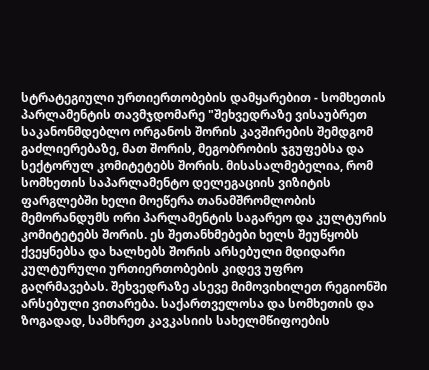სტრატეგიული ურთიერთობების დამყარებით - სომხეთის პარლამენტის თავმჯდომარე "შეხვედრაზე ვისაუბრეთ საკანონმდებლო ორგანოს შორის კავშირების შემდგომ გაძლიერებაზე, მათ შორის, მეგობრობის ჯგუფებსა და სექტორულ კომიტეტებს შორის. მისასალმებელია, რომ სომხეთის საპარლამენტო დელეგაციის ვიზიტის ფარგლებში ხელი მოეწერა თანამშრომლობის მემორანდუმს ორი პარლამენტის საგარეო და კულტურის კომიტეტებს შორის. ეს შეთანხმებები ხელს შეუწყობს ქვეყნებსა და ხალხებს შორის არსებული მდიდარი კულტურული ურთიერთობების კიდევ უფრო გაღრმავებას. შეხვედრაზე ასევე მიმოვიხილეთ რეგიონში არსებული ვითარება. საქართველოსა და სომხეთის და ზოგადად, სამხრეთ კავკასიის სახელმწიფოების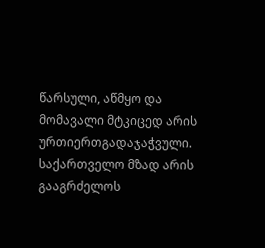წარსული, აწმყო და მომავალი მტკიცედ არის ურთიერთგადაჯაჭვული. საქართველო მზად არის გააგრძელოს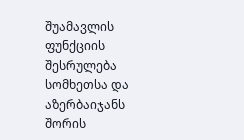შუამავლის ფუნქციის შესრულება სომხეთსა და აზერბაიჯანს შორის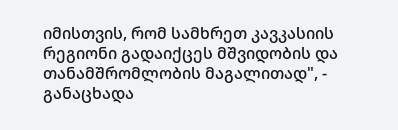იმისთვის, რომ სამხრეთ კავკასიის რეგიონი გადაიქცეს მშვიდობის და თანამშრომლობის მაგალითად", - განაცხადა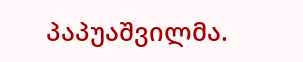პაპუაშვილმა.